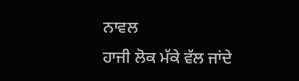ਨਾਵਲ
ਹਾਜੀ ਲੋਕ ਮੱਕੇ ਵੱਲ ਜਾਂਦੇ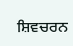ਸ਼ਿਵਚਰਨ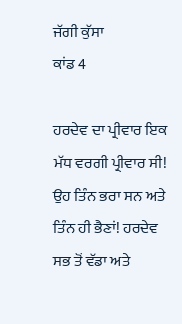ਜੱਗੀ ਕੁੱਸਾ
ਕਾਂਡ 4

ਹਰਦੇਵ ਦਾ ਪ੍ਰੀਵਾਰ ਇਕ ਮੱਧ ਵਰਗੀ ਪ੍ਰੀਵਾਰ ਸੀ! ਉਹ ਤਿੰਨ ਭਰਾ ਸਨ ਅਤੇ ਤਿੰਨ ਹੀ ਭੈਣਾਂ! ਹਰਦੇਵ
ਸਭ ਤੋਂ ਵੱਡਾ ਅਤੇ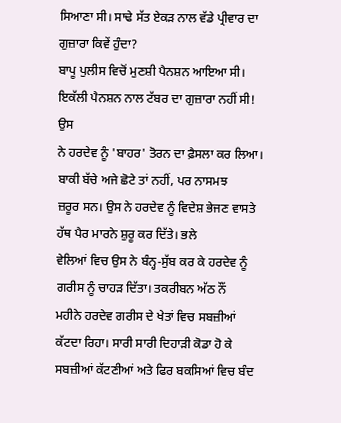ਸਿਆਣਾ ਸੀ। ਸਾਢੇ ਸੱਤ ਏਕੜ ਨਾਲ ਵੱਡੇ ਪ੍ਰੀਵਾਰ ਦਾ ਗੁਜ਼ਾਰਾ ਕਿਵੇਂ ਹੁੰਦਾ?
ਬਾਪੂ ਪੁਲੀਸ ਵਿਚੋਂ ਮੁਣਸ਼ੀ ਪੈਨਸ਼ਨ ਆਇਆ ਸੀ। ਇਕੱਲੀ ਪੈਨਸ਼ਨ ਨਾਲ ਟੱਬਰ ਦਾ ਗੁਜ਼ਾਰਾ ਨਹੀਂ ਸੀ! ਉਸ
ਨੇ ਹਰਦੇਵ ਨੂੰ 'ਬਾਹਰ' ਤੋਰਨ ਦਾ ਫ਼ੈਸਲਾ ਕਰ ਲਿਆ। ਬਾਕੀ ਬੱਚੇ ਅਜੇ ਛੋਟੇ ਤਾਂ ਨਹੀਂ, ਪਰ ਨਾਸਮਝ
ਜ਼ਰੂਰ ਸਨ। ਉਸ ਨੇ ਹਰਦੇਵ ਨੂੰ ਵਿਦੇਸ਼ ਭੇਜਣ ਵਾਸਤੇ ਹੱਥ ਪੈਰ ਮਾਰਨੇ ਸ਼ੁਰੂ ਕਰ ਦਿੱਤੇ। ਭਲੇ
ਵੇਲਿਆਂ ਵਿਚ ਉਸ ਨੇ ਬੰਨ੍ਹ-ਸੁੱਬ ਕਰ ਕੇ ਹਰਦੇਵ ਨੂੰ ਗਰੀਸ ਨੂੰ ਚਾਹੜ ਦਿੱਤਾ। ਤਕਰੀਬਨ ਅੱਠ ਨੌਂ
ਮਹੀਨੇ ਹਰਦੇਵ ਗਰੀਸ ਦੇ ਖੇਤਾਂ ਵਿਚ ਸਬਜ਼ੀਆਂ ਕੱਟਦਾ ਰਿਹਾ। ਸਾਰੀ ਸਾਰੀ ਦਿਹਾੜੀ ਕੋਡਾ ਹੋ ਕੇ
ਸਬਜ਼ੀਆਂ ਕੱਟਣੀਆਂ ਅਤੇ ਫਿਰ ਬਕਸਿਆਂ ਵਿਚ ਬੰਦ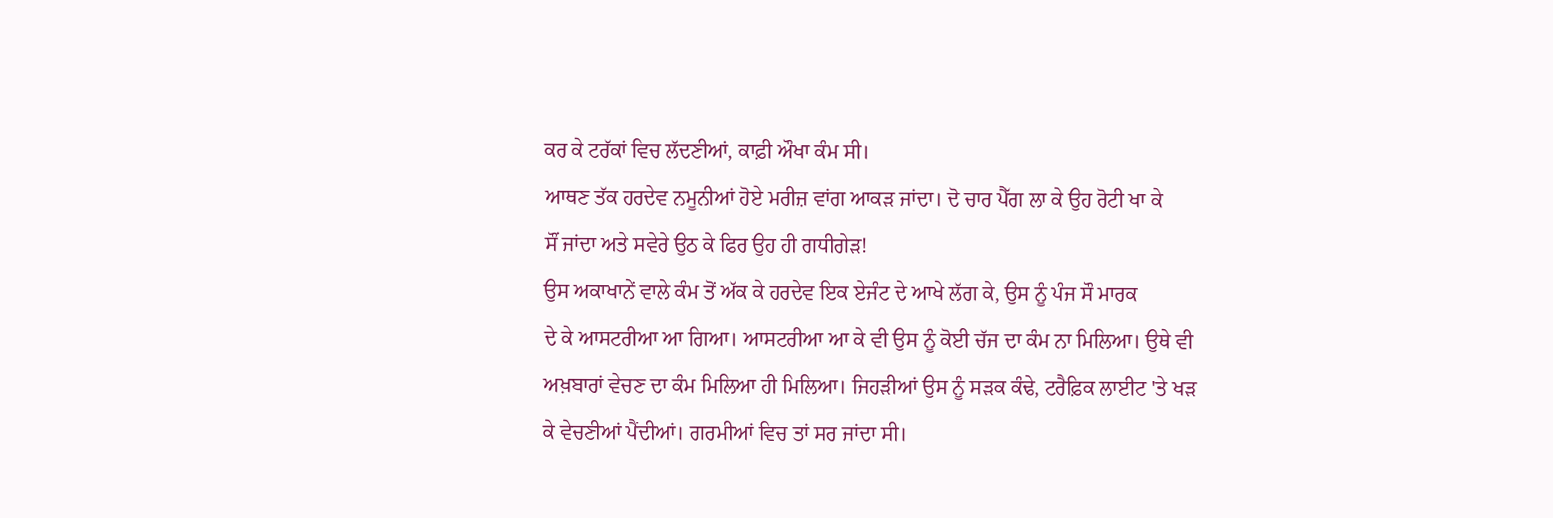ਕਰ ਕੇ ਟਰੱਕਾਂ ਵਿਚ ਲੱਦਣੀਆਂ, ਕਾਫ਼ੀ ਔਖਾ ਕੰਮ ਸੀ।
ਆਥਣ ਤੱਕ ਹਰਦੇਵ ਨਮੂਨੀਆਂ ਹੋਏ ਮਰੀਜ਼ ਵਾਂਗ ਆਕੜ ਜਾਂਦਾ। ਦੋ ਚਾਰ ਪੈੱਗ ਲਾ ਕੇ ਉਹ ਰੋਟੀ ਖਾ ਕੇ
ਸੌਂ ਜਾਂਦਾ ਅਤੇ ਸਵੇਰੇ ਉਠ ਕੇ ਫਿਰ ਉਹ ਹੀ ਗਧੀਗੇੜ!
ਉਸ ਅਕਾਖਾਨੇਂ ਵਾਲੇ ਕੰਮ ਤੋਂ ਅੱਕ ਕੇ ਹਰਦੇਵ ਇਕ ਏਜੰਟ ਦੇ ਆਖੇ ਲੱਗ ਕੇ, ਉਸ ਨੂੰ ਪੰਜ ਸੌ ਮਾਰਕ
ਦੇ ਕੇ ਆਸਟਰੀਆ ਆ ਗਿਆ। ਆਸਟਰੀਆ ਆ ਕੇ ਵੀ ਉਸ ਨੂੰ ਕੋਈ ਚੱਜ ਦਾ ਕੰਮ ਨਾ ਮਿਲਿਆ। ਉਥੇ ਵੀ
ਅਖ਼ਬਾਰਾਂ ਵੇਚਣ ਦਾ ਕੰਮ ਮਿਲਿਆ ਹੀ ਮਿਲਿਆ। ਜਿਹੜੀਆਂ ਉਸ ਨੂੰ ਸੜਕ ਕੰਢੇ, ਟਰੈਫ਼ਿਕ ਲਾਈਟ 'ਤੇ ਖੜ
ਕੇ ਵੇਚਣੀਆਂ ਪੈਂਦੀਆਂ। ਗਰਮੀਆਂ ਵਿਚ ਤਾਂ ਸਰ ਜਾਂਦਾ ਸੀ।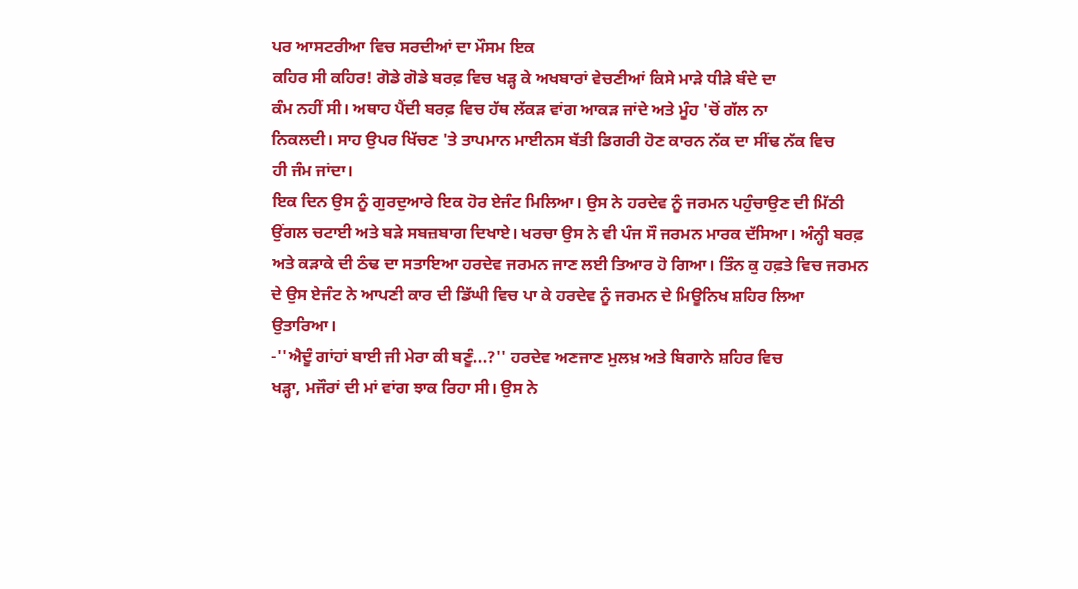ਪਰ ਆਸਟਰੀਆ ਵਿਚ ਸਰਦੀਆਂ ਦਾ ਮੌਸਮ ਇਕ
ਕਹਿਰ ਸੀ ਕਹਿਰ! ਗੋਡੇ ਗੋਡੇ ਬਰਫ਼ ਵਿਚ ਖੜ੍ਹ ਕੇ ਅਖਬਾਰਾਂ ਵੇਚਣੀਆਂ ਕਿਸੇ ਮਾੜੇ ਧੀੜੇ ਬੰਦੇ ਦਾ
ਕੰਮ ਨਹੀਂ ਸੀ। ਅਥਾਹ ਪੈਂਦੀ ਬਰਫ਼ ਵਿਚ ਹੱਥ ਲੱਕੜ ਵਾਂਗ ਆਕੜ ਜਾਂਦੇ ਅਤੇ ਮੂੰਹ 'ਚੋਂ ਗੱਲ ਨਾ
ਨਿਕਲਦੀ। ਸਾਹ ਉਪਰ ਖਿੱਚਣ 'ਤੇ ਤਾਪਮਾਨ ਮਾਈਨਸ ਬੱਤੀ ਡਿਗਰੀ ਹੋਣ ਕਾਰਨ ਨੱਕ ਦਾ ਸੀਂਢ ਨੱਕ ਵਿਚ
ਹੀ ਜੰਮ ਜਾਂਦਾ।
ਇਕ ਦਿਨ ਉਸ ਨੂੰ ਗੁਰਦੁਆਰੇ ਇਕ ਹੋਰ ਏਜੰਟ ਮਿਲਿਆ। ਉਸ ਨੇ ਹਰਦੇਵ ਨੂੰ ਜਰਮਨ ਪਹੁੰਚਾਉਣ ਦੀ ਮਿੱਠੀ
ਉਂਗਲ ਚਟਾਈ ਅਤੇ ਬੜੇ ਸਬਜ਼ਬਾਗ ਦਿਖਾਏ। ਖਰਚਾ ਉਸ ਨੇ ਵੀ ਪੰਜ ਸੌ ਜਰਮਨ ਮਾਰਕ ਦੱਸਿਆ। ਅੰਨ੍ਹੀ ਬਰਫ਼
ਅਤੇ ਕੜਾਕੇ ਦੀ ਠੰਢ ਦਾ ਸਤਾਇਆ ਹਰਦੇਵ ਜਰਮਨ ਜਾਣ ਲਈ ਤਿਆਰ ਹੋ ਗਿਆ। ਤਿੰਨ ਕੁ ਹਫ਼ਤੇ ਵਿਚ ਜਰਮਨ
ਦੇ ਉਸ ਏਜੰਟ ਨੇ ਆਪਣੀ ਕਾਰ ਦੀ ਡਿੱਘੀ ਵਿਚ ਪਾ ਕੇ ਹਰਦੇਵ ਨੂੰ ਜਰਮਨ ਦੇ ਮਿਊਨਿਖ ਸ਼ਹਿਰ ਲਿਆ
ਉਤਾਰਿਆ।
-''ਐਦੂੰ ਗਾਂਹਾਂ ਬਾਈ ਜੀ ਮੇਰਾ ਕੀ ਬਣੂੰ...?'' ਹਰਦੇਵ ਅਣਜਾਣ ਮੁਲਖ਼ ਅਤੇ ਬਿਗਾਨੇ ਸ਼ਹਿਰ ਵਿਚ
ਖੜ੍ਹਾ, ਮਜੌਰਾਂ ਦੀ ਮਾਂ ਵਾਂਗ ਝਾਕ ਰਿਹਾ ਸੀ। ਉਸ ਨੇ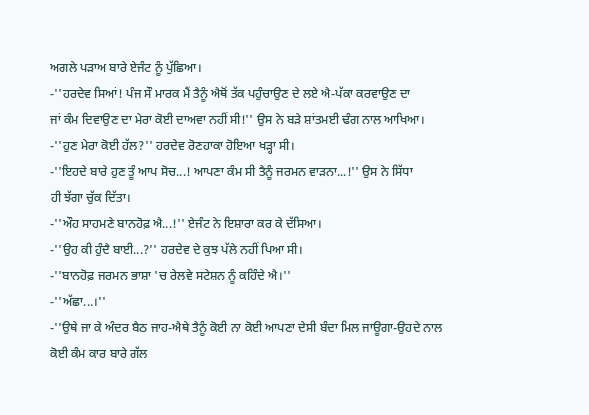ਅਗਲੇ ਪੜਾਅ ਬਾਰੇ ਏਜੰਟ ਨੂੰ ਪੁੱਛਿਆ।
-''ਹਰਦੇਵ ਸਿਆਂ! ਪੰਜ ਸੌ ਮਾਰਕ ਮੈਂ ਤੈਨੂੰ ਐਥੋਂ ਤੱਕ ਪਹੁੰਚਾਉਣ ਦੇ ਲਏ ਐ-ਪੱਕਾ ਕਰਵਾਉਣ ਦਾ
ਜਾਂ ਕੰਮ ਦਿਵਾਉਣ ਦਾ ਮੇਰਾ ਕੋਈ ਦਾਅਵਾ ਨਹੀਂ ਸੀ!'' ਉਸ ਨੇ ਬੜੇ ਸ਼ਾਂਤਮਈ ਢੰਗ ਨਾਲ ਆਖਿਆ।
-''ਹੁਣ ਮੇਰਾ ਕੋਈ ਹੱਲ?'' ਹਰਦੇਵ ਰੋਣਹਾਕਾ ਹੋਇਆ ਖੜ੍ਹਾ ਸੀ।
-''ਇਹਦੇ ਬਾਰੇ ਹੁਣ ਤੂੰ ਆਪ ਸੋਚ...! ਆਪਣਾ ਕੰਮ ਸੀ ਤੈਨੂੰ ਜਰਮਨ ਵਾੜਨਾ...!'' ਉਸ ਨੇ ਸਿੱਧਾ
ਹੀ ਝੱਗਾ ਚੁੱਕ ਦਿੱਤਾ।
-''ਔਹ ਸਾਹਮਣੇ ਬਾਨਹੋਫ਼ ਐ...!'' ਏਜੰਟ ਨੇ ਇਸ਼ਾਰਾ ਕਰ ਕੇ ਦੱਸਿਆ।
-''ਉਹ ਕੀ ਹੁੰਦੈ ਬਾਈ...?'' ਹਰਦੇਵ ਦੇ ਕੁਝ ਪੱਲੇ ਨਹੀਂ ਪਿਆ ਸੀ।
-''ਬਾਨਹੋਫ਼ ਜਰਮਨ ਭਾਸ਼ਾ 'ਚ ਰੇਲਵੇ ਸਟੇਸ਼ਨ ਨੂੰ ਕਹਿੰਦੇ ਐ।''
-''ਅੱਛਾ...।''
-''ਉਥੇ ਜਾ ਕੇ ਅੰਦਰ ਬੈਠ ਜਾਹ-ਐਥੇ ਤੈਨੂੰ ਕੋਈ ਨਾ ਕੋਈ ਆਪਣਾ ਦੇਸੀ ਬੰਦਾ ਮਿਲ ਜਾਊਗਾ-ਉਹਦੇ ਨਾਲ
ਕੋਈ ਕੰਮ ਕਾਰ ਬਾਰੇ ਗੱਲ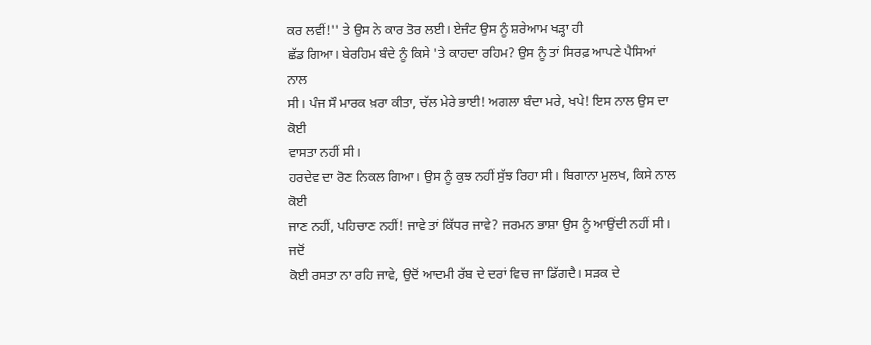ਕਰ ਲਵੀਂ!'' ਤੇ ਉਸ ਨੇ ਕਾਰ ਤੋਰ ਲਈ। ਏਜੰਟ ਉਸ ਨੂੰ ਸ਼ਰੇਆਮ ਖੜ੍ਹਾ ਹੀ
ਛੱਡ ਗਿਆ। ਬੇਰਹਿਮ ਬੰਦੇ ਨੂੰ ਕਿਸੇ 'ਤੇ ਕਾਹਦਾ ਰਹਿਮ? ਉਸ ਨੂੰ ਤਾਂ ਸਿਰਫ਼ ਆਪਣੇ ਪੈਸਿਆਂ ਨਾਲ
ਸੀ। ਪੰਜ ਸੌ ਮਾਰਕ ਖ਼ਰਾ ਕੀਤਾ, ਚੱਲ ਮੇਰੇ ਭਾਈ! ਅਗਲਾ ਬੰਦਾ ਮਰੇ, ਖਪੇ! ਇਸ ਨਾਲ ਉਸ ਦਾ ਕੋਈ
ਵਾਸਤਾ ਨਹੀਂ ਸੀ।
ਹਰਦੇਵ ਦਾ ਰੋਣ ਨਿਕਲ ਗਿਆ। ਉਸ ਨੂੰ ਕੁਝ ਨਹੀਂ ਸੁੱਝ ਰਿਹਾ ਸੀ। ਬਿਗਾਨਾ ਮੁਲਖ, ਕਿਸੇ ਨਾਲ ਕੋਈ
ਜਾਣ ਨਹੀਂ, ਪਹਿਚਾਣ ਨਹੀਂ! ਜਾਵੇ ਤਾਂ ਕਿੱਧਰ ਜਾਵੇ? ਜਰਮਨ ਭਾਸ਼ਾ ਉਸ ਨੂੰ ਆਉਂਦੀ ਨਹੀਂ ਸੀ। ਜਦੋਂ
ਕੋਈ ਰਸਤਾ ਨਾ ਰਹਿ ਜਾਵੇ, ਉਦੋਂ ਆਦਮੀ ਰੱਬ ਦੇ ਦਰਾਂ ਵਿਚ ਜਾ ਡਿੱਗਦੈ। ਸੜਕ ਦੇ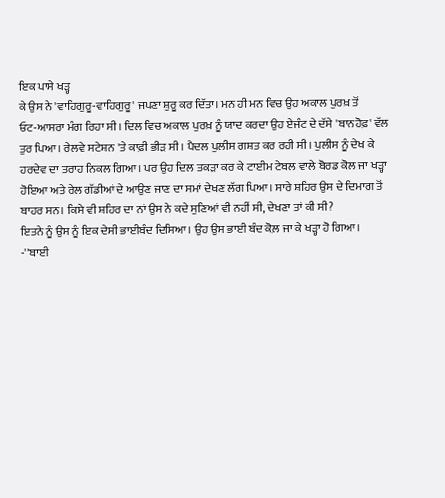ਇਕ ਪਾਸੇ ਖੜ੍ਹ
ਕੇ ਉਸ ਨੇ 'ਵਾਹਿਗੁਰੂ-ਵਾਹਿਗੁਰੂ' ਜਪਣਾ ਸ਼ੁਰੂ ਕਰ ਦਿੱਤਾ। ਮਨ ਹੀ ਮਨ ਵਿਚ ਉਹ ਅਕਾਲ ਪੁਰਖ਼ ਤੋਂ
ਓਟ-ਆਸਰਾ ਮੰਗ ਰਿਹਾ ਸੀ। ਦਿਲ ਵਿਚ ਅਕਾਲ ਪੁਰਖ਼ ਨੂੰ ਯਾਦ ਕਰਦਾ ਉਹ ਏਜੰਟ ਦੇ ਦੱਸੇ 'ਬਾਨਹੋਫ਼' ਵੱਲ
ਤੁਰ ਪਿਆ। ਰੇਲਵੇ ਸਟੇਸ਼ਨ 'ਤੇ ਕਾਫ਼ੀ ਭੀੜ ਸੀ। ਪੈਦਲ ਪੁਲੀਸ ਗਸ਼ਤ ਕਰ ਰਹੀ ਸੀ। ਪੁਲੀਸ ਨੂੰ ਦੇਖ ਕੇ
ਹਰਦੇਵ ਦਾ ਤਰਾਹ ਨਿਕਲ ਗਿਆ। ਪਰ ਉਹ ਦਿਲ ਤਕੜਾ ਕਰ ਕੇ ਟਾਈਮ ਟੇਬਲ ਵਾਲੇ ਬੋਰਡ ਕੋਲ ਜਾ ਖੜ੍ਹਾ
ਹੋਇਆ ਅਤੇ ਰੇਲ ਗੱਡੀਆਂ ਦੇ ਆਉਣ ਜਾਣ ਦਾ ਸਮਾਂ ਦੇਖਣ ਲੱਗ ਪਿਆ। ਸਾਰੇ ਸ਼ਹਿਰ ਉਸ ਦੇ ਦਿਮਾਗ ਤੋਂ
ਬਾਹਰ ਸਨ। ਕਿਸੇ ਵੀ ਸ਼ਹਿਰ ਦਾ ਨਾਂ ਉਸ ਨੇ ਕਦੇ ਸੁਣਿਆਂ ਵੀ ਨਹੀਂ ਸੀ, ਦੇਖਣਾ ਤਾਂ ਕੀ ਸੀ?
ਇਤਨੇ ਨੂੰ ਉਸ ਨੂੰ ਇਕ ਦੇਸੀ ਭਾਈਬੰਦ ਦਿਸਿਆ। ਉਹ ਉਸ ਭਾਈ ਬੰਦ ਕੋਲ਼ ਜਾ ਕੇ ਖੜ੍ਹਾ ਹੋ ਗਿਆ।
-''ਬਾਈ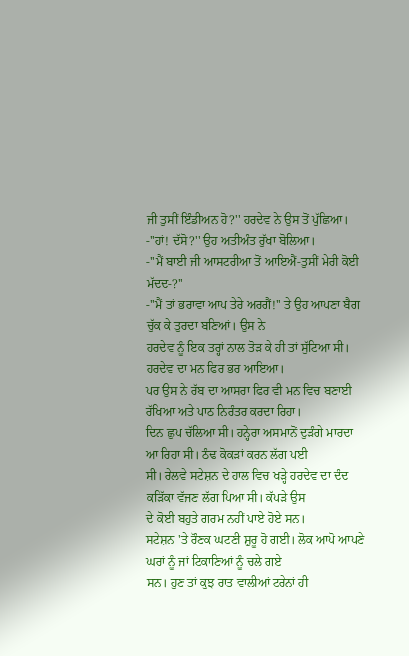ਜੀ ਤੁਸੀਂ ਇੰਡੀਅਨ ਹੋ?'' ਹਰਦੇਵ ਨੇ ਉਸ ਤੋਂ ਪੁੱਛਿਆ।
-''ਹਾਂ! ਦੱਸੋ?'' ਉਹ ਅਤੀਅੰਤ ਰੁੱਖਾ ਬੋਲਿਆ।
-''ਮੈਂ ਬਾਈ ਜੀ ਆਸਟਰੀਆ ਤੋਂ ਆਇਐਂ-ਤੁਸੀਂ ਮੇਰੀ ਕੋਈ ਮੱਦਦ-?''
-''ਮੈਂ ਤਾਂ ਭਰਾਵਾ ਆਪ ਤੇਰੇ ਅਰਗੈਂ!'' ਤੇ ਉਹ ਆਪਣਾ ਬੈਗ ਚੁੱਕ ਕੇ ਤੁਰਦਾ ਬਣਿਆਂ। ਉਸ ਨੇ
ਹਰਦੇਵ ਨੂੰ ਇਕ ਤਰ੍ਹਾਂ ਨਾਲ ਤੋੜ ਕੇ ਹੀ ਤਾਂ ਸੁੱਟਿਆ ਸੀ।
ਹਰਦੇਵ ਦਾ ਮਨ ਫਿਰ ਭਰ ਆਇਆ।
ਪਰ ਉਸ ਨੇ ਰੱਬ ਦਾ ਆਸਰਾ ਫਿਰ ਵੀ ਮਨ ਵਿਚ ਬਣਾਈ ਰੱਖਿਆ ਅਤੇ ਪਾਠ ਨਿਰੰਤਰ ਕਰਦਾ ਰਿਹਾ।
ਦਿਨ ਛੁਪ ਚੱਲਿਆ ਸੀ। ਹਨ੍ਹੇਰਾ ਅਸਮਾਨੋਂ ਦੁੜੰਗੇ ਮਾਰਦਾ ਆ ਰਿਹਾ ਸੀ। ਠੰਢ ਕੋਕੜਾਂ ਕਰਨ ਲੱਗ ਪਈ
ਸੀ। ਰੇਲਵੇ ਸਟੇਸ਼ਨ ਦੇ ਹਾਲ ਵਿਚ ਖੜ੍ਹੇ ਹਰਦੇਵ ਦਾ ਦੰਦ ਕੜਿੱਕਾ ਵੱਜਣ ਲੱਗ ਪਿਆ ਸੀ। ਕੱਪੜੇ ਉਸ
ਦੇ ਕੋਈ ਬਹੁਤੇ ਗਰਮ ਨਹੀਂ ਪਾਏ ਹੋਏ ਸਨ।
ਸਟੇਸ਼ਨ 'ਤੇ ਰੌਣਕ ਘਟਣੀ ਸ਼ੁਰੂ ਹੋ ਗਈ। ਲੋਕ ਆਪੋ ਆਪਣੇ ਘਰਾਂ ਨੂੰ ਜਾਂ ਟਿਕਾਣਿਆਂ ਨੂੰ ਚਲੇ ਗਏ
ਸਨ। ਹੁਣ ਤਾਂ ਕੁਝ ਰਾਤ ਵਾਲੀਆਂ ਟਰੇਨਾਂ ਹੀ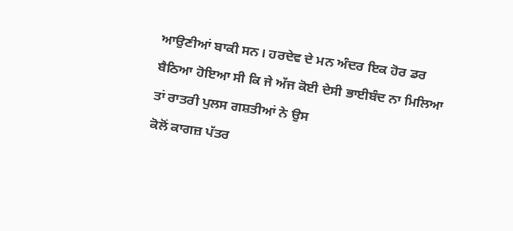ਆਉਣੀਆਂ ਬਾਕੀ ਸਨ। ਹਰਦੇਵ ਦੇ ਮਨ ਅੰਦਰ ਇਕ ਹੋਰ ਡਰ
ਬੈਠਿਆ ਹੋਇਆ ਸੀ ਕਿ ਜੇ ਅੱਜ ਕੋਈ ਦੇਸੀ ਭਾਈਬੰਦ ਨਾ ਮਿਲਿਆ ਤਾਂ ਰਾਤਰੀ ਪੁਲਸ ਗਸ਼ਤੀਆਂ ਨੇ ਉਸ
ਕੋਲੋਂ ਕਾਗਜ਼ ਪੱਤਰ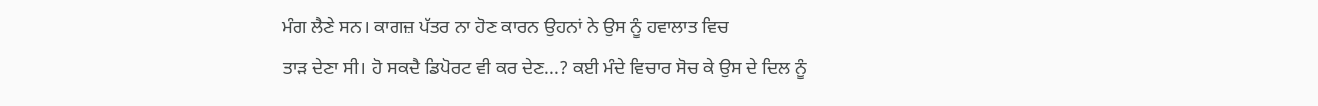ਮੰਗ ਲੈਣੇ ਸਨ। ਕਾਗਜ਼ ਪੱਤਰ ਨਾ ਹੋਣ ਕਾਰਨ ਉਹਨਾਂ ਨੇ ਉਸ ਨੂੰ ਹਵਾਲਾਤ ਵਿਚ
ਤਾੜ ਦੇਣਾ ਸੀ। ਹੋ ਸਕਦੈ ਡਿਪੋਰਟ ਵੀ ਕਰ ਦੇਣ...? ਕਈ ਮੰਦੇ ਵਿਚਾਰ ਸੋਚ ਕੇ ਉਸ ਦੇ ਦਿਲ ਨੂੰ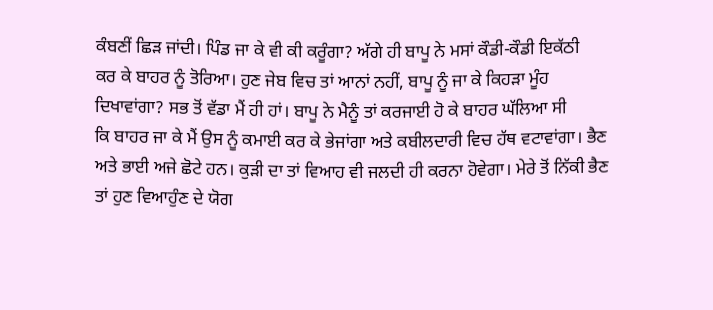ਕੰਬਣੀਂ ਛਿੜ ਜਾਂਦੀ। ਪਿੰਡ ਜਾ ਕੇ ਵੀ ਕੀ ਕਰੂੰਗਾ? ਅੱਗੇ ਹੀ ਬਾਪੂ ਨੇ ਮਸਾਂ ਕੌਡੀ-ਕੌਡੀ ਇਕੱਠੀ
ਕਰ ਕੇ ਬਾਹਰ ਨੂੰ ਤੋਰਿਆ। ਹੁਣ ਜੇਬ ਵਿਚ ਤਾਂ ਆਨਾਂ ਨਹੀਂ, ਬਾਪੂ ਨੂੰ ਜਾ ਕੇ ਕਿਹੜਾ ਮੂੰਹ
ਦਿਖਾਵਾਂਗਾ? ਸਭ ਤੋਂ ਵੱਡਾ ਮੈਂ ਹੀ ਹਾਂ। ਬਾਪੂ ਨੇ ਮੈਨੂੰ ਤਾਂ ਕਰਜਾਈ ਹੋ ਕੇ ਬਾਹਰ ਘੱਲਿਆ ਸੀ
ਕਿ ਬਾਹਰ ਜਾ ਕੇ ਮੈਂ ਉਸ ਨੂੰ ਕਮਾਈ ਕਰ ਕੇ ਭੇਜਾਂਗਾ ਅਤੇ ਕਬੀਲਦਾਰੀ ਵਿਚ ਹੱਥ ਵਟਾਵਾਂਗਾ। ਭੈਣ
ਅਤੇ ਭਾਈ ਅਜੇ ਛੋਟੇ ਹਨ। ਕੁੜੀ ਦਾ ਤਾਂ ਵਿਆਹ ਵੀ ਜਲਦੀ ਹੀ ਕਰਨਾ ਹੋਵੇਗਾ। ਮੇਰੇ ਤੋਂ ਨਿੱਕੀ ਭੈਣ
ਤਾਂ ਹੁਣ ਵਿਆਹੁੰਣ ਦੇ ਯੋਗ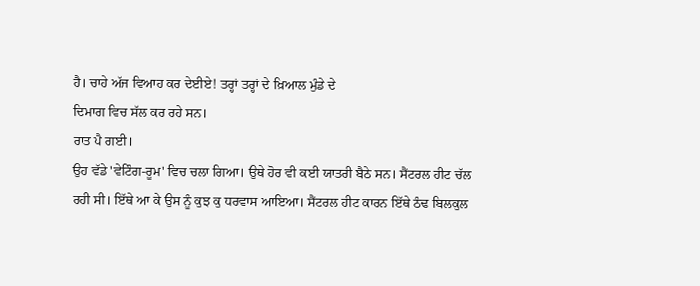ਹੈ। ਚਾਹੇ ਅੱਜ ਵਿਆਹ ਕਰ ਦੇਈਏ! ਤਰ੍ਹਾਂ ਤਰ੍ਹਾਂ ਦੇ ਖ਼ਿਆਲ ਮੁੰਡੇ ਦੇ
ਦਿਮਾਗ ਵਿਚ ਸੱਲ ਕਰ ਰਹੇ ਸਨ।
ਰਾਤ ਪੈ ਗਈ।
ਉਹ ਵੱਡੇ 'ਵੇਟਿੰਗ-ਰੂਮ' ਵਿਚ ਚਲਾ ਗਿਆ। ਉਥੇ ਹੋਰ ਵੀ ਕਈ ਯਾਤਰੀ ਬੈਠੇ ਸਨ। ਸੈਂਟਰਲ ਹੀਟ ਚੱਲ
ਰਹੀ ਸੀ। ਇੱਥੇ ਆ ਕੇ ਉਸ ਨੂੰ ਕੁਝ ਕੁ ਧਰਵਾਸ ਆਇਆ। ਸੈਂਟਰਲ ਹੀਟ ਕਾਰਨ ਇੱਥੇ ਠੰਢ ਬਿਲਕੁਲ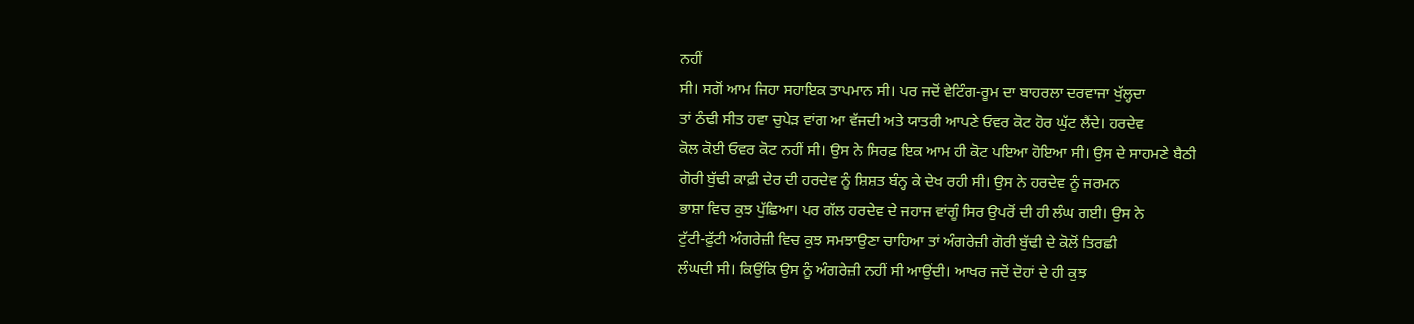ਨਹੀਂ
ਸੀ। ਸਗੋਂ ਆਮ ਜਿਹਾ ਸਹਾਇਕ ਤਾਪਮਾਨ ਸੀ। ਪਰ ਜਦੋਂ ਵੇਟਿੰਗ-ਰੂਮ ਦਾ ਬਾਹਰਲਾ ਦਰਵਾਜਾ ਖੁੱਲ੍ਹਦਾ
ਤਾਂ ਠੰਢੀ ਸੀਤ ਹਵਾ ਚੁਪੇੜ ਵਾਂਗ ਆ ਵੱਜਦੀ ਅਤੇ ਯਾਤਰੀ ਆਪਣੇ ਓਵਰ ਕੋਟ ਹੋਰ ਘੁੱਟ ਲੈਂਦੇ। ਹਰਦੇਵ
ਕੋਲ ਕੋਈ ਓਵਰ ਕੋਟ ਨਹੀਂ ਸੀ। ਉਸ ਨੇ ਸਿਰਫ਼ ਇਕ ਆਮ ਹੀ ਕੋਟ ਪਇਆ ਹੋਇਆ ਸੀ। ਉਸ ਦੇ ਸਾਹਮਣੇ ਬੈਠੀ
ਗੋਰੀ ਬੁੱਢੀ ਕਾਫ਼ੀ ਦੇਰ ਦੀ ਹਰਦੇਵ ਨੂੰ ਸ਼ਿਸ਼ਤ ਬੰਨ੍ਹ ਕੇ ਦੇਖ ਰਹੀ ਸੀ। ਉਸ ਨੇ ਹਰਦੇਵ ਨੂੰ ਜਰਮਨ
ਭਾਸ਼ਾ ਵਿਚ ਕੁਝ ਪੁੱਛਿਆ। ਪਰ ਗੱਲ ਹਰਦੇਵ ਦੇ ਜਹਾਜ ਵਾਂਗੂੰ ਸਿਰ ਉਪਰੋਂ ਦੀ ਹੀ ਲੰਘ ਗਈ। ਉਸ ਨੇ
ਟੁੱਟੀ-ਫ਼ੁੱਟੀ ਅੰਗਰੇਜ਼ੀ ਵਿਚ ਕੁਝ ਸਮਝਾਉਣਾ ਚਾਹਿਆ ਤਾਂ ਅੰਗਰੇਜ਼ੀ ਗੋਰੀ ਬੁੱਢੀ ਦੇ ਕੋਲੋਂ ਤਿਰਛੀ
ਲੰਘਦੀ ਸੀ। ਕਿਉਂਕਿ ਉਸ ਨੂੰ ਅੰਗਰੇਜ਼ੀ ਨਹੀਂ ਸੀ ਆਉਂਦੀ। ਆਖਰ ਜਦੋਂ ਦੋਹਾਂ ਦੇ ਹੀ ਕੁਝ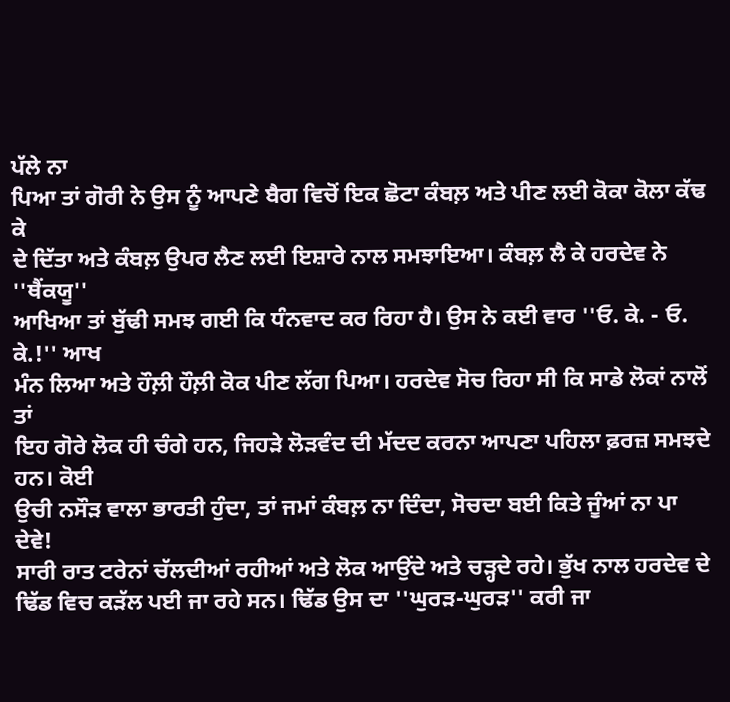ਪੱਲੇ ਨਾ
ਪਿਆ ਤਾਂ ਗੋਰੀ ਨੇ ਉਸ ਨੂੰ ਆਪਣੇ ਬੈਗ ਵਿਚੋਂ ਇਕ ਛੋਟਾ ਕੰਬਲ਼ ਅਤੇ ਪੀਣ ਲਈ ਕੋਕਾ ਕੋਲਾ ਕੱਢ ਕੇ
ਦੇ ਦਿੱਤਾ ਅਤੇ ਕੰਬਲ਼ ਉਪਰ ਲੈਣ ਲਈ ਇਸ਼ਾਰੇ ਨਾਲ ਸਮਝਾਇਆ। ਕੰਬਲ਼ ਲੈ ਕੇ ਹਰਦੇਵ ਨੇ ''ਥੈਂਕਯੂ''
ਆਖਿਆ ਤਾਂ ਬੁੱਢੀ ਸਮਝ ਗਈ ਕਿ ਧੰਨਵਾਦ ਕਰ ਰਿਹਾ ਹੈ। ਉਸ ਨੇ ਕਈ ਵਾਰ ''ਓ. ਕੇ. - ਓ. ਕੇ.!'' ਆਖ
ਮੰਨ ਲਿਆ ਅਤੇ ਹੌਲ਼ੀ ਹੌਲ਼ੀ ਕੋਕ ਪੀਣ ਲੱਗ ਪਿਆ। ਹਰਦੇਵ ਸੋਚ ਰਿਹਾ ਸੀ ਕਿ ਸਾਡੇ ਲੋਕਾਂ ਨਾਲੋਂ ਤਾਂ
ਇਹ ਗੋਰੇ ਲੋਕ ਹੀ ਚੰਗੇ ਹਨ, ਜਿਹੜੇ ਲੋੜਵੰਦ ਦੀ ਮੱਦਦ ਕਰਨਾ ਆਪਣਾ ਪਹਿਲਾ ਫ਼ਰਜ਼ ਸਮਝਦੇ ਹਨ। ਕੋਈ
ਉਚੀ ਨਸੌੜ ਵਾਲਾ ਭਾਰਤੀ ਹੁੰਦਾ, ਤਾਂ ਜਮਾਂ ਕੰਬਲ਼ ਨਾ ਦਿੰਦਾ, ਸੋਚਦਾ ਬਈ ਕਿਤੇ ਜੂੰਆਂ ਨਾ ਪਾ
ਦੇਵੇ!
ਸਾਰੀ ਰਾਤ ਟਰੇਨਾਂ ਚੱਲਦੀਆਂ ਰਹੀਆਂ ਅਤੇ ਲੋਕ ਆਉਂਦੇ ਅਤੇ ਚੜ੍ਹਦੇ ਰਹੇ। ਭੁੱਖ ਨਾਲ ਹਰਦੇਵ ਦੇ
ਢਿੱਡ ਵਿਚ ਕੜੱਲ ਪਈ ਜਾ ਰਹੇ ਸਨ। ਢਿੱਡ ਉਸ ਦਾ ''ਘੁਰੜ-ਘੁਰੜ'' ਕਰੀ ਜਾ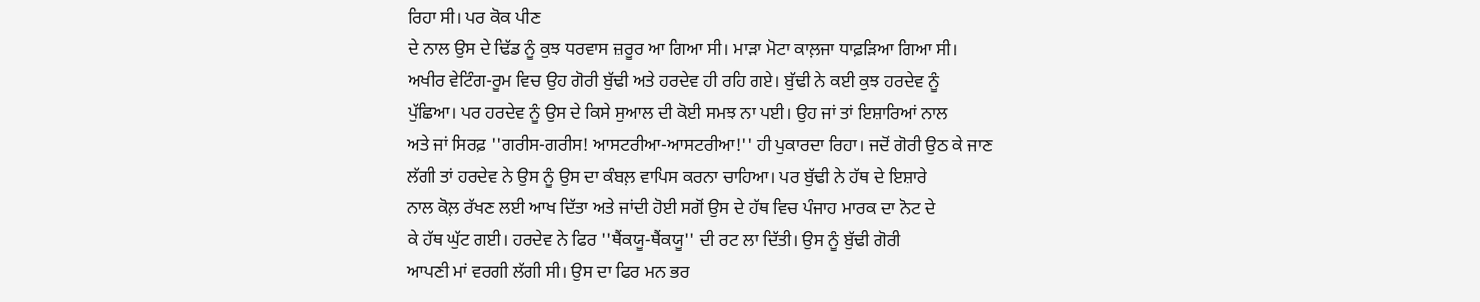ਰਿਹਾ ਸੀ। ਪਰ ਕੋਕ ਪੀਣ
ਦੇ ਨਾਲ ਉਸ ਦੇ ਢਿੱਡ ਨੂੰ ਕੁਝ ਧਰਵਾਸ ਜ਼ਰੂਰ ਆ ਗਿਆ ਸੀ। ਮਾੜਾ ਮੋਟਾ ਕਾਲ਼ਜਾ ਧਾਫ਼ੜਿਆ ਗਿਆ ਸੀ।
ਅਖੀਰ ਵੇਟਿੰਗ-ਰੂਮ ਵਿਚ ਉਹ ਗੋਰੀ ਬੁੱਢੀ ਅਤੇ ਹਰਦੇਵ ਹੀ ਰਹਿ ਗਏ। ਬੁੱਢੀ ਨੇ ਕਈ ਕੁਝ ਹਰਦੇਵ ਨੂੰ
ਪੁੱਛਿਆ। ਪਰ ਹਰਦੇਵ ਨੂੰ ਉਸ ਦੇ ਕਿਸੇ ਸੁਆਲ ਦੀ ਕੋਈ ਸਮਝ ਨਾ ਪਈ। ਉਹ ਜਾਂ ਤਾਂ ਇਸ਼ਾਰਿਆਂ ਨਾਲ
ਅਤੇ ਜਾਂ ਸਿਰਫ਼ ''ਗਰੀਸ-ਗਰੀਸ! ਆਸਟਰੀਆ-ਆਸਟਰੀਆ!'' ਹੀ ਪੁਕਾਰਦਾ ਰਿਹਾ। ਜਦੋਂ ਗੋਰੀ ਉਠ ਕੇ ਜਾਣ
ਲੱਗੀ ਤਾਂ ਹਰਦੇਵ ਨੇ ਉਸ ਨੂੰ ਉਸ ਦਾ ਕੰਬਲ਼ ਵਾਪਿਸ ਕਰਨਾ ਚਾਹਿਆ। ਪਰ ਬੁੱਢੀ ਨੇ ਹੱਥ ਦੇ ਇਸ਼ਾਰੇ
ਨਾਲ ਕੋਲ਼ ਰੱਖਣ ਲਈ ਆਖ ਦਿੱਤਾ ਅਤੇ ਜਾਂਦੀ ਹੋਈ ਸਗੋਂ ਉਸ ਦੇ ਹੱਥ ਵਿਚ ਪੰਜਾਹ ਮਾਰਕ ਦਾ ਨੋਟ ਦੇ
ਕੇ ਹੱਥ ਘੁੱਟ ਗਈ। ਹਰਦੇਵ ਨੇ ਫਿਰ ''ਥੈਂਕਯੂ-ਥੈਂਕਯੂ'' ਦੀ ਰਟ ਲਾ ਦਿੱਤੀ। ਉਸ ਨੂੰ ਬੁੱਢੀ ਗੋਰੀ
ਆਪਣੀ ਮਾਂ ਵਰਗੀ ਲੱਗੀ ਸੀ। ਉਸ ਦਾ ਫਿਰ ਮਨ ਭਰ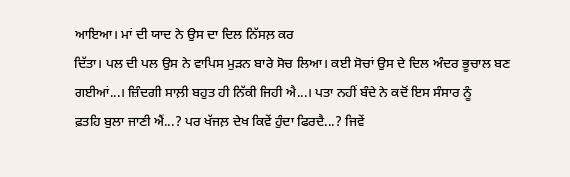ਆਇਆ। ਮਾਂ ਦੀ ਯਾਦ ਨੇ ਉਸ ਦਾ ਦਿਲ ਨਿੱਸਲ਼ ਕਰ
ਦਿੱਤਾ। ਪਲ ਦੀ ਪਲ ਉਸ ਨੇ ਵਾਪਿਸ ਮੁੜਨ ਬਾਰੇ ਸੋਚ ਲਿਆ। ਕਈ ਸੋਚਾਂ ਉਸ ਦੇ ਦਿਲ ਅੰਦਰ ਭੂਚਾਲ ਬਣ
ਗਈਆਂ...। ਜ਼ਿੰਦਗੀ ਸਾਲ਼ੀ ਬਹੁਤ ਹੀ ਨਿੱਕੀ ਜਿਹੀ ਐ...। ਪਤਾ ਨਹੀਂ ਬੰਦੇ ਨੇ ਕਦੋਂ ਇਸ ਸੰਸਾਰ ਨੂੰ
ਫ਼ਤਹਿ ਬੁਲਾ ਜਾਣੀ ਐਂ...? ਪਰ ਖੱਜਲ਼ ਦੇਖ ਕਿਵੇਂ ਹੁੰਦਾ ਫਿਰਦੈ...? ਜਿਵੇਂ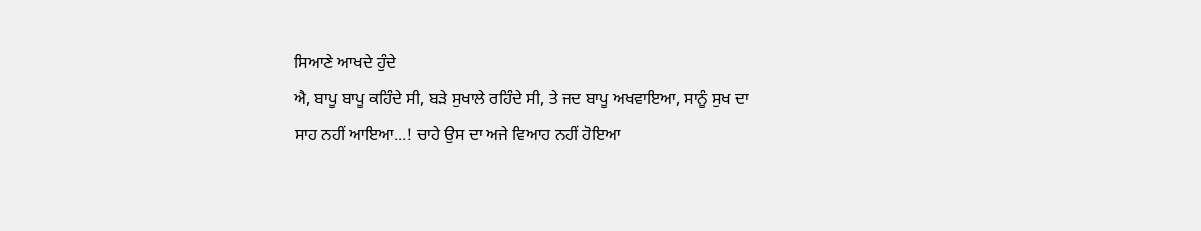ਸਿਆਣੇ ਆਖਦੇ ਹੁੰਦੇ
ਐ, ਬਾਪੂ ਬਾਪੂ ਕਹਿੰਦੇ ਸੀ, ਬੜੇ ਸੁਖਾਲੇ ਰਹਿੰਦੇ ਸੀ, ਤੇ ਜਦ ਬਾਪੂ ਅਖਵਾਇਆ, ਸਾਨੂੰ ਸੁਖ ਦਾ
ਸਾਹ ਨਹੀਂ ਆਇਆ...! ਚਾਹੇ ਉਸ ਦਾ ਅਜੇ ਵਿਆਹ ਨਹੀਂ ਹੋਇਆ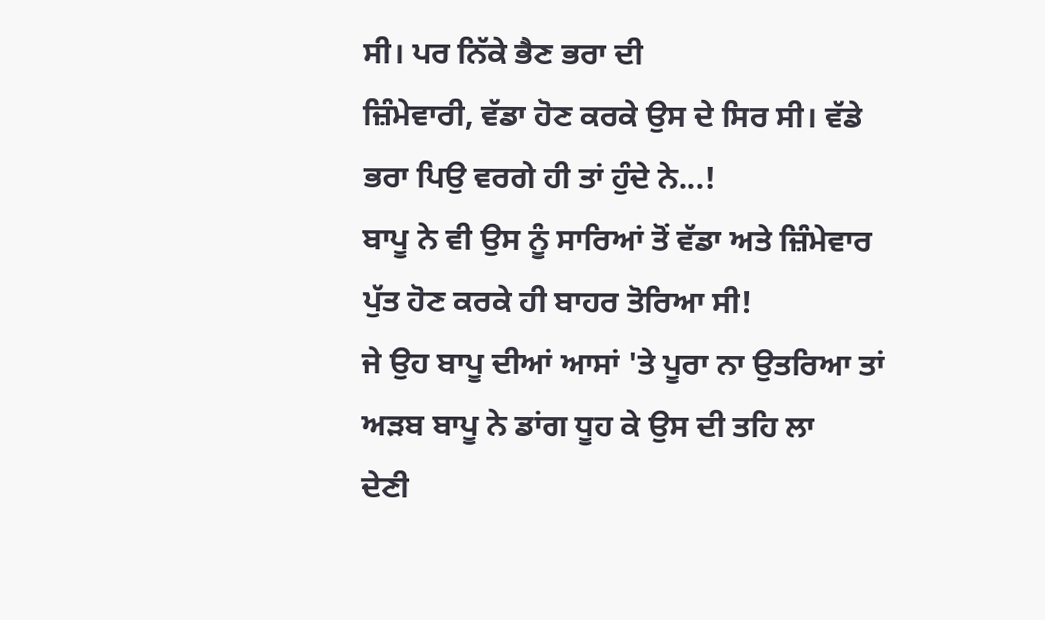ਸੀ। ਪਰ ਨਿੱਕੇ ਭੈਣ ਭਰਾ ਦੀ
ਜ਼ਿੰਮੇਵਾਰੀ, ਵੱਡਾ ਹੋਣ ਕਰਕੇ ਉਸ ਦੇ ਸਿਰ ਸੀ। ਵੱਡੇ ਭਰਾ ਪਿਉ ਵਰਗੇ ਹੀ ਤਾਂ ਹੁੰਦੇ ਨੇ...!
ਬਾਪੂ ਨੇ ਵੀ ਉਸ ਨੂੰ ਸਾਰਿਆਂ ਤੋਂ ਵੱਡਾ ਅਤੇ ਜ਼ਿੰਮੇਵਾਰ ਪੁੱਤ ਹੋਣ ਕਰਕੇ ਹੀ ਬਾਹਰ ਤੋਰਿਆ ਸੀ!
ਜੇ ਉਹ ਬਾਪੂ ਦੀਆਂ ਆਸਾਂ 'ਤੇ ਪੂਰਾ ਨਾ ਉਤਰਿਆ ਤਾਂ ਅੜਬ ਬਾਪੂ ਨੇ ਡਾਂਗ ਧੂਹ ਕੇ ਉਸ ਦੀ ਤਹਿ ਲਾ
ਦੇਣੀ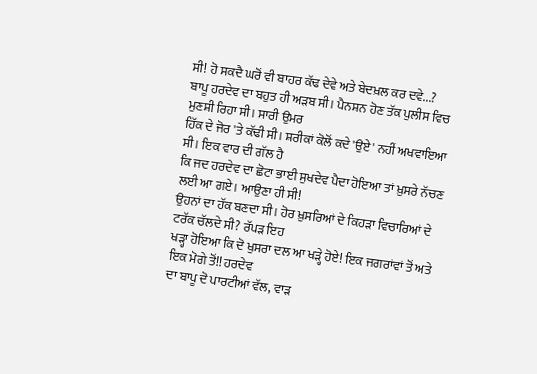ਸੀ! ਹੋ ਸਕਦੈ ਘਰੋਂ ਵੀ ਬਾਹਰ ਕੱਢ ਦੇਵੇ ਅਤੇ ਬੇਦਖ਼ਲ ਕਰ ਦਵੇ...?
ਬਾਪੂ ਹਰਦੇਵ ਦਾ ਬਹੁਤ ਹੀ ਅੜਬ ਸੀ। ਪੈਨਸ਼ਨ ਹੋਣ ਤੱਕ ਪੁਲੀਸ ਵਿਚ ਮੁਣਸ਼ੀ ਰਿਹਾ ਸੀ। ਸਾਰੀ ਉਮਰ
ਹਿੱਕ ਦੇ ਜੋਰ 'ਤੇ ਕੱਢੀ ਸੀ। ਸ਼ਰੀਕਾਂ ਕੋਲੋਂ ਕਦੇ 'ਉਏ' ਨਹੀਂ ਅਖਵਾਇਆ ਸੀ। ਇਕ ਵਾਰ ਦੀ ਗੱਲ ਹੈ
ਕਿ ਜਦ ਹਰਦੇਵ ਦਾ ਛੋਟਾ ਭਾਈ ਸੁਖਦੇਵ ਪੈਦਾ ਹੋਇਆ ਤਾਂ ਖ਼ੁਸਰੇ ਨੱਚਣ ਲਈ ਆ ਗਏ। ਆਉਣਾ ਹੀ ਸੀ!
ਉਹਨਾਂ ਦਾ ਹੱਕ ਬਣਦਾ ਸੀ। ਹੋਰ ਖ਼ੁਸਰਿਆਂ ਦੇ ਕਿਹੜਾ ਵਿਚਾਰਿਆਂ ਦੇ ਟਰੱਕ ਚੱਲਦੇ ਸੀ? ਰੱਪੜ ਇਹ
ਖੜ੍ਹਾ ਹੋਇਆ ਕਿ ਦੋ ਖੁਸਰਾ ਦਲ ਆ ਖੜ੍ਹੇ ਹੋਏ! ਇਕ ਜਗਰਾਂਵਾਂ ਤੋਂ ਅਤੇ ਇਕ ਮੋਗੇ ਤੋਂ!! ਹਰਦੇਵ
ਦਾ ਬਾਪੂ ਦੋ ਪਾਰਟੀਆਂ ਵੱਲ, ਵਾੜ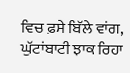ਵਿਚ ਫ਼ਸੇ ਬਿੱਲੇ ਵਾਂਗ, ਘੁੱਟਾਂਬਾਟੀ ਝਾਕ ਰਿਹਾ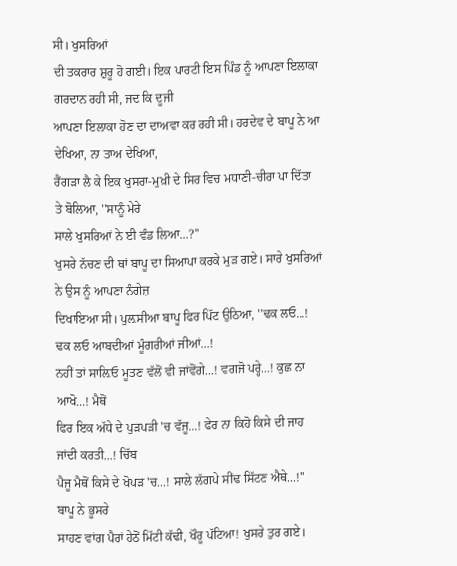ਸੀ। ਖੁਸਰਿਆਂ
ਦੀ ਤਕਰਾਰ ਸ਼ੁਰੂ ਹੋ ਗਈ। ਇਕ ਪਾਰਟੀ ਇਸ ਪਿੰਡ ਨੂੰ ਆਪਣਾ ਇਲਾਕਾ ਗਰਦਾਨ ਰਹੀ ਸੀ, ਜਦ ਕਿ ਦੂਜੀ
ਆਪਣਾ ਇਲਾਕਾ ਹੋਣ ਦਾ ਦਾਅਵਾ ਕਰ ਰਹੀ ਸੀ। ਹਰਦੇਵ ਦੇ ਬਾਪੂ ਨੇ ਆ ਦੇਖਿਆ, ਨਾ ਤਾਅ ਦੇਖਿਆ,
ਰੈਂਗੜਾ ਲੈ ਕੇ ਇਕ ਖੁਸਰਾ-ਮੁਖ਼ੀ ਦੇ ਸਿਰ ਵਿਚ ਮਧਾਣੀ-ਚੀਰਾ ਪਾ ਦਿੱਤਾ ਤੇ ਬੋਲਿਆ, ''ਸਾਨੂੰ ਮੇਰੇ
ਸਾਲੇ ਖੁਸਰਿਆਂ ਨੇ ਈ ਵੰਡ ਲਿਆ...?''
ਖੁਸਰੇ ਨੱਚਣ ਦੀ ਥਾਂ ਬਾਪੂ ਦਾ ਸਿਆਪਾ ਕਰਕੇ ਮੁੜ ਗਏ। ਸਾਰੇ ਖੁਸਰਿਆਂ ਨੇ ਉਸ ਨੂੰ ਆਪਣਾ ਨੰਗੇਜ਼
ਦਿਖਾਇਆ ਸੀ। ਪੁਲ਼ਸੀਆ ਬਾਪੂ ਫਿਰ ਪਿੱਟ ਉਠਿਆ, ''ਢਕ ਲਓ...! ਢਕ ਲਓ ਆਬਦੀਆਂ ਮੂੰਗਰੀਆਂ ਜੀਆਂ...!
ਨਹੀਂ ਤਾਂ ਸਾਲ਼ਿਓ ਮੂਤਣ ਵੱਲੋਂ ਵੀ ਜਾਂਵੋਂਗੇ...! ਵਗਜੋ ਪਰ੍ਹੇ...! ਕੁਛ ਨਾ ਆਖੋ...! ਮੈਥੋਂ
ਫਿਰ ਇਕ ਅੱਧੇ ਦੇ ਪੁੜਪੜੀ 'ਚ ਵੱਜੂ...! ਫੇਰ ਨਾ ਕਿਹੋ ਕਿਸੇ ਦੀ ਜਾਹ ਜਾਂਦੀ ਕਰਤੀ...! ਚਿੱਬ
ਪੈਜੂ ਮੈਥੋਂ ਕਿਸੇ ਦੇ ਖੋਪੜ 'ਚ...! ਸਾਲੇ ਲੱਗਪੇ ਸੀਂਢ ਸਿੱਟਣ ਐਥੇ...!'' ਬਾਪੂ ਨੇ ਭੂਸਰੇ
ਸਾਹਣ ਵਾਂਗ ਪੈਰਾਂ ਹੇਠੋਂ ਮਿੱਟੀ ਕੱਢੀ, ਖੌਰੂ ਪੱਟਿਆ! ਖੁਸਰੇ ਤੁਰ ਗਏ।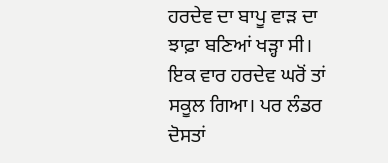ਹਰਦੇਵ ਦਾ ਬਾਪੂ ਵਾੜ ਦਾ
ਝਾਫ਼ਾ ਬਣਿਆਂ ਖੜ੍ਹਾ ਸੀ।
ਇਕ ਵਾਰ ਹਰਦੇਵ ਘਰੋਂ ਤਾਂ ਸਕੂਲ ਗਿਆ। ਪਰ ਲੰਡਰ ਦੋਸਤਾਂ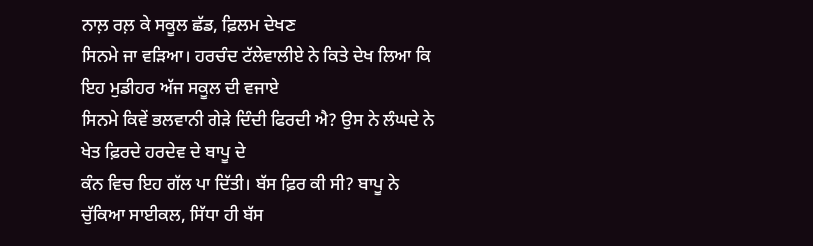ਨਾਲ਼ ਰਲ਼ ਕੇ ਸਕੂਲ ਛੱਡ, ਫ਼ਿਲਮ ਦੇਖਣ
ਸਿਨਮੇ ਜਾ ਵੜਿਆ। ਹਰਚੰਦ ਟੱਲੇਵਾਲੀਏ ਨੇ ਕਿਤੇ ਦੇਖ ਲਿਆ ਕਿ ਇਹ ਮੁਡੀਹਰ ਅੱਜ ਸਕੂਲ ਦੀ ਵਜਾਏ
ਸਿਨਮੇ ਕਿਵੇਂ ਭਲਵਾਨੀ ਗੇੜੇ ਦਿੰਦੀ ਫਿਰਦੀ ਐ? ਉਸ ਨੇ ਲੰਘਦੇ ਨੇ ਖੇਤ ਫ਼ਿਰਦੇ ਹਰਦੇਵ ਦੇ ਬਾਪੂ ਦੇ
ਕੰਨ ਵਿਚ ਇਹ ਗੱਲ ਪਾ ਦਿੱਤੀ। ਬੱਸ ਫ਼ਿਰ ਕੀ ਸੀ? ਬਾਪੂ ਨੇ ਚੁੱਕਿਆ ਸਾਈਕਲ, ਸਿੱਧਾ ਹੀ ਬੱਸ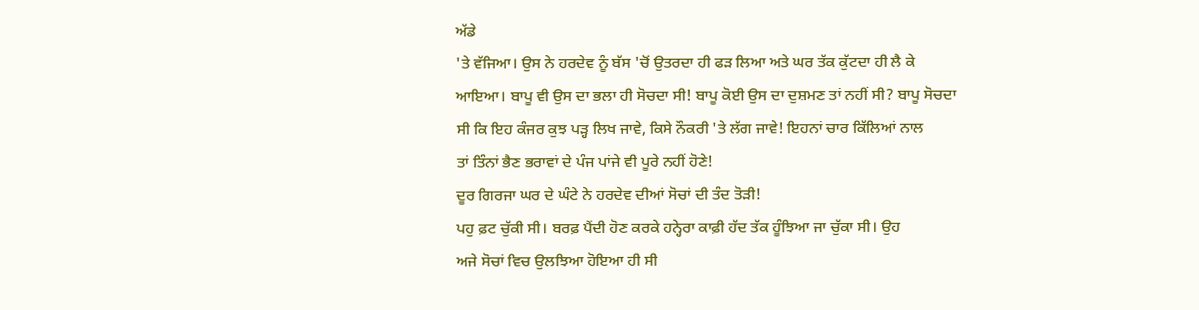ਅੱਡੇ
'ਤੇ ਵੱਜਿਆ। ਉਸ ਨੇ ਹਰਦੇਵ ਨੂੰ ਬੱਸ 'ਚੋਂ ਉਤਰਦਾ ਹੀ ਫੜ ਲਿਆ ਅਤੇ ਘਰ ਤੱਕ ਕੁੱਟਦਾ ਹੀ ਲੈ ਕੇ
ਆਇਆ। ਬਾਪੂ ਵੀ ਉਸ ਦਾ ਭਲਾ ਹੀ ਸੋਚਦਾ ਸੀ! ਬਾਪੂ ਕੋਈ ਉਸ ਦਾ ਦੁਸ਼ਮਣ ਤਾਂ ਨਹੀਂ ਸੀ? ਬਾਪੂ ਸੋਚਦਾ
ਸੀ ਕਿ ਇਹ ਕੰਜਰ ਕੁਝ ਪੜ੍ਹ ਲਿਖ ਜਾਵੇ, ਕਿਸੇ ਨੌਕਰੀ 'ਤੇ ਲੱਗ ਜਾਵੇ! ਇਹਨਾਂ ਚਾਰ ਕਿੱਲਿਆਂ ਨਾਲ
ਤਾਂ ਤਿੰਨਾਂ ਭੈਣ ਭਰਾਵਾਂ ਦੇ ਪੰਜ ਪਾਂਜੇ ਵੀ ਪੂਰੇ ਨਹੀਂ ਹੋਣੇ!
ਦੂਰ ਗਿਰਜਾ ਘਰ ਦੇ ਘੰਟੇ ਨੇ ਹਰਦੇਵ ਦੀਆਂ ਸੋਚਾਂ ਦੀ ਤੰਦ ਤੋੜੀ!
ਪਹੁ ਫ਼ਟ ਚੁੱਕੀ ਸੀ। ਬਰਫ਼ ਪੈਂਦੀ ਹੋਣ ਕਰਕੇ ਹਨ੍ਹੇਰਾ ਕਾਫ਼ੀ ਹੱਦ ਤੱਕ ਹੂੰਝਿਆ ਜਾ ਚੁੱਕਾ ਸੀ। ਉਹ
ਅਜੇ ਸੋਚਾਂ ਵਿਚ ਉਲਝਿਆ ਹੋਇਆ ਹੀ ਸੀ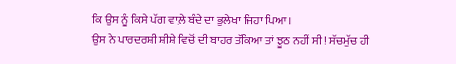ਕਿ ਉਸ ਨੂੰ ਕਿਸੇ ਪੱਗ ਵਾਲ਼ੇ ਬੰਦੇ ਦਾ ਭੁਲੇਖਾ ਜਿਹਾ ਪਿਆ।
ਉਸ ਨੇ ਪਾਰਦਰਸ਼ੀ ਸ਼ੀਸ਼ੇ ਵਿਚੋਂ ਦੀ ਬਾਹਰ ਤੱਕਿਆ ਤਾਂ ਝੂਠ ਨਹੀਂ ਸੀ! ਸੱਚਮੁੱਚ ਹੀ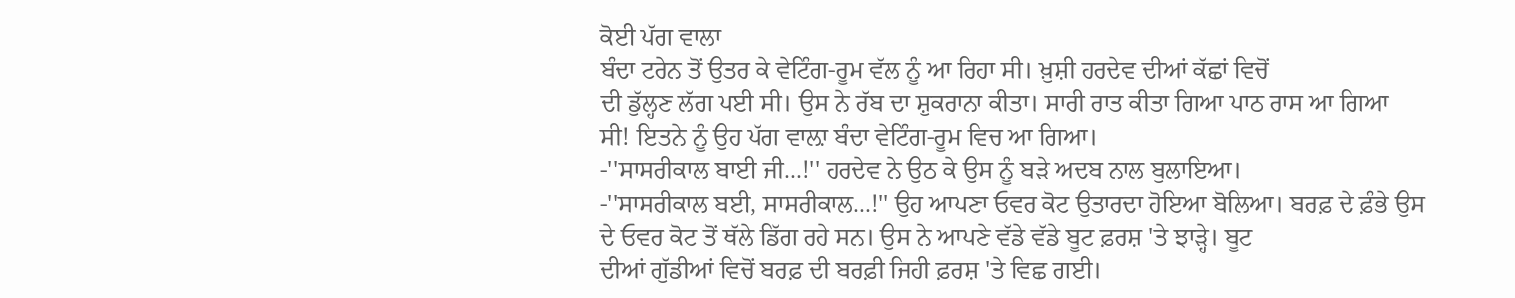ਕੋਈ ਪੱਗ ਵਾਲਾ
ਬੰਦਾ ਟਰੇਨ ਤੋਂ ਉਤਰ ਕੇ ਵੇਟਿੰਗ-ਰੂਮ ਵੱਲ ਨੂੰ ਆ ਰਿਹਾ ਸੀ। ਖ਼ੁਸ਼ੀ ਹਰਦੇਵ ਦੀਆਂ ਕੱਛਾਂ ਵਿਚੋਂ
ਦੀ ਡੁੱਲ੍ਹਣ ਲੱਗ ਪਈ ਸੀ। ਉਸ ਨੇ ਰੱਬ ਦਾ ਸ਼ੁਕਰਾਨਾ ਕੀਤਾ। ਸਾਰੀ ਰਾਤ ਕੀਤਾ ਗਿਆ ਪਾਠ ਰਾਸ ਆ ਗਿਆ
ਸੀ! ਇਤਨੇ ਨੂੰ ਉਹ ਪੱਗ ਵਾਲ਼ਾ ਬੰਦਾ ਵੇਟਿੰਗ-ਰੂਮ ਵਿਚ ਆ ਗਿਆ।
-''ਸਾਸਰੀਕਾਲ ਬਾਈ ਜੀ...!'' ਹਰਦੇਵ ਨੇ ਉਠ ਕੇ ਉਸ ਨੂੰ ਬੜੇ ਅਦਬ ਨਾਲ ਬੁਲਾਇਆ।
-''ਸਾਸਰੀਕਾਲ ਬਈ, ਸਾਸਰੀਕਾਲ...!'' ਉਹ ਆਪਣਾ ਓਵਰ ਕੋਟ ਉਤਾਰਦਾ ਹੋਇਆ ਬੋਲਿਆ। ਬਰਫ਼ ਦੇ ਫ਼ੰਭੇ ਉਸ
ਦੇ ਓਵਰ ਕੋਟ ਤੋਂ ਥੱਲੇ ਡਿੱਗ ਰਹੇ ਸਨ। ਉਸ ਨੇ ਆਪਣੇ ਵੱਡੇ ਵੱਡੇ ਬੂਟ ਫ਼ਰਸ਼ 'ਤੇ ਝਾੜ੍ਹੇ। ਬੂਟ
ਦੀਆਂ ਗੁੱਡੀਆਂ ਵਿਚੋਂ ਬਰਫ਼ ਦੀ ਬਰਫ਼ੀ ਜਿਹੀ ਫ਼ਰਸ਼ 'ਤੇ ਵਿਛ ਗਈ।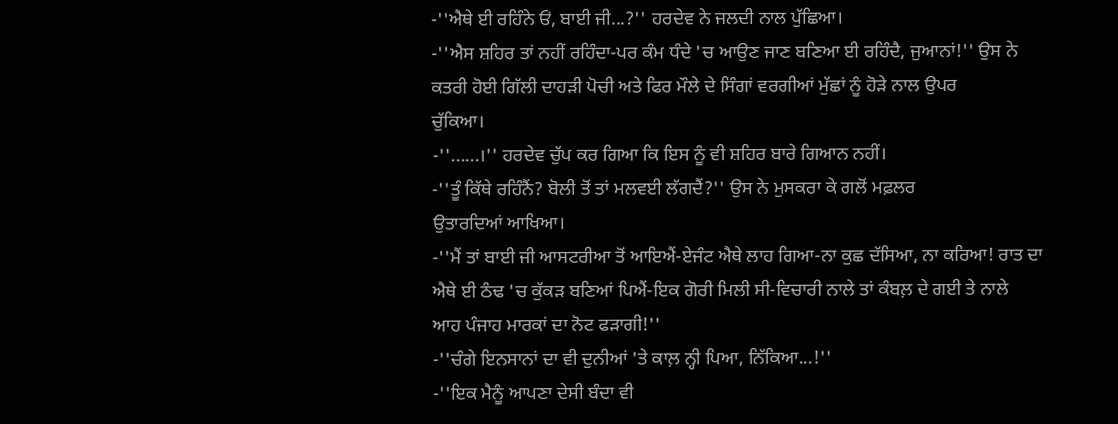-''ਐਥੇ ਈ ਰਹਿੰਨੇ ਓਂ, ਬਾਈ ਜੀ...?'' ਹਰਦੇਵ ਨੇ ਜਲਦੀ ਨਾਲ ਪੁੱਛਿਆ।
-''ਐਸ ਸ਼ਹਿਰ ਤਾਂ ਨਹੀਂ ਰਹਿੰਦਾ-ਪਰ ਕੰਮ ਧੰਦੇ 'ਚ ਆਉਣ ਜਾਣ ਬਣਿਆ ਈ ਰਹਿੰਦੈ, ਜੁਆਨਾਂ!'' ਉਸ ਨੇ
ਕਤਰੀ ਹੋਈ ਗਿੱਲੀ ਦਾਹੜੀ ਪੋਚੀ ਅਤੇ ਫਿਰ ਮੌਲੇ ਦੇ ਸਿੰਗਾਂ ਵਰਗੀਆਂ ਮੁੱਛਾਂ ਨੂੰ ਹੋੜੇ ਨਾਲ ਉਪਰ
ਚੁੱਕਿਆ।
-''......।'' ਹਰਦੇਵ ਚੁੱਪ ਕਰ ਗਿਆ ਕਿ ਇਸ ਨੂੰ ਵੀ ਸ਼ਹਿਰ ਬਾਰੇ ਗਿਆਨ ਨਹੀਂ।
-''ਤੂੰ ਕਿੱਥੇ ਰਹਿੰਨੈਂ? ਬੋਲੀ ਤੋਂ ਤਾਂ ਮਲਵਈ ਲੱਗਦੈਂ?'' ਉਸ ਨੇ ਮੁਸਕਰਾ ਕੇ ਗਲੋਂ ਮਫ਼ਲਰ
ਉਤਾਰਦਿਆਂ ਆਖਿਆ।
-''ਮੈਂ ਤਾਂ ਬਾਈ ਜੀ ਆਸਟਰੀਆ ਤੋਂ ਆਇਐਂ-ਏਜੰਟ ਐਥੇ ਲਾਹ ਗਿਆ-ਨਾ ਕੁਛ ਦੱਸਿਆ, ਨਾ ਕਰਿਆ! ਰਾਤ ਦਾ
ਐਥੇ ਈ ਠੰਢ 'ਚ ਕੁੱਕੜ ਬਣਿਆਂ ਪਿਐਂ-ਇਕ ਗੋਰੀ ਮਿਲੀ ਸੀ-ਵਿਚਾਰੀ ਨਾਲੇ ਤਾਂ ਕੰਬਲ਼ ਦੇ ਗਈ ਤੇ ਨਾਲੇ
ਆਹ ਪੰਜਾਹ ਮਾਰਕਾਂ ਦਾ ਨੋਟ ਫੜਾਗੀ!''
-''ਚੰਗੇ ਇਨਸਾਨਾਂ ਦਾ ਵੀ ਦੁਨੀਆਂ 'ਤੇ ਕਾਲ਼ ਨ੍ਹੀ ਪਿਆ, ਨਿੱਕਿਆ...!''
-''ਇਕ ਮੈਨੂੰ ਆਪਣਾ ਦੇਸੀ ਬੰਦਾ ਵੀ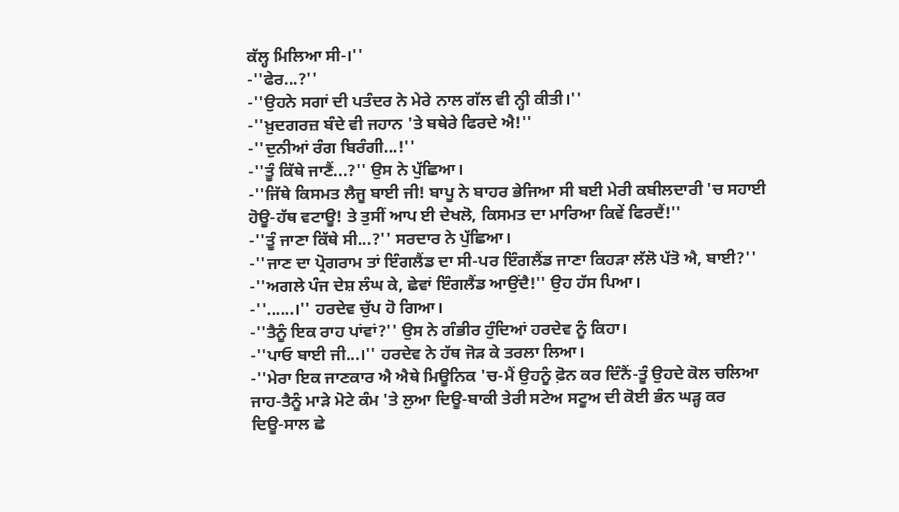ਕੱਲ੍ਹ ਮਿਲਿਆ ਸੀ-।''
-''ਫੇਰ...?''
-''ਉਹਨੇ ਸਗਾਂ ਦੀ ਪਤੰਦਰ ਨੇ ਮੇਰੇ ਨਾਲ ਗੱਲ ਵੀ ਨ੍ਹੀ ਕੀਤੀ।''
-''ਖ਼ੁਦਗਰਜ਼ ਬੰਦੇ ਵੀ ਜਹਾਨ 'ਤੇ ਬਥੇਰੇ ਫਿਰਦੇ ਐ!''
-''ਦੁਨੀਆਂ ਰੰਗ ਬਿਰੰਗੀ...!''
-''ਤੂੰ ਕਿੱਥੇ ਜਾਣੈਂ...?'' ਉਸ ਨੇ ਪੁੱਛਿਆ।
-''ਜਿੱਥੇ ਕਿਸਮਤ ਲੈਜੂ ਬਾਈ ਜੀ! ਬਾਪੂ ਨੇ ਬਾਹਰ ਭੇਜਿਆ ਸੀ ਬਈ ਮੇਰੀ ਕਬੀਲਦਾਰੀ 'ਚ ਸਹਾਈ
ਹੋਊ-ਹੱਥ ਵਟਾਊ! ਤੇ ਤੁਸੀਂ ਆਪ ਈ ਦੇਖਲੋ, ਕਿਸਮਤ ਦਾ ਮਾਰਿਆ ਕਿਵੇਂ ਫਿਰਦੈਂ!''
-''ਤੂੰ ਜਾਣਾ ਕਿੱਥੇ ਸੀ...?'' ਸਰਦਾਰ ਨੇ ਪੁੱਛਿਆ।
-''ਜਾਣ ਦਾ ਪ੍ਰੋਗਰਾਮ ਤਾਂ ਇੰਗਲੈਂਡ ਦਾ ਸੀ-ਪਰ ਇੰਗਲੈਂਡ ਜਾਣਾ ਕਿਹੜਾ ਲੱਲੋ ਪੱਤੋ ਐ, ਬਾਈ?''
-''ਅਗਲੇ ਪੰਜ ਦੇਸ਼ ਲੰਘ ਕੇ, ਛੇਵਾਂ ਇੰਗਲੈਂਡ ਆਉਂਦੈ!'' ਉਹ ਹੱਸ ਪਿਆ।
-''......।'' ਹਰਦੇਵ ਚੁੱਪ ਹੋ ਗਿਆ।
-''ਤੈਨੂੰ ਇਕ ਰਾਹ ਪਾਂਵਾਂ?'' ਉਸ ਨੇ ਗੰਭੀਰ ਹੁੰਦਿਆਂ ਹਰਦੇਵ ਨੂੰ ਕਿਹਾ।
-''ਪਾਓ ਬਾਈ ਜੀ...।'' ਹਰਦੇਵ ਨੇ ਹੱਥ ਜੋੜ ਕੇ ਤਰਲਾ ਲਿਆ।
-''ਮੇਰਾ ਇਕ ਜਾਣਕਾਰ ਐ ਐਥੇ ਮਿਊਨਿਕ 'ਚ-ਮੈਂ ਉਹਨੂੰ ਫ਼ੋਨ ਕਰ ਦਿੰਨੈਂ-ਤੂੰ ਉਹਦੇ ਕੋਲ ਚਲਿਆ
ਜਾਹ-ਤੈਨੂੰ ਮਾੜੇ ਮੋਟੇ ਕੰਮ 'ਤੇ ਲੁਆ ਦਿਊ-ਬਾਕੀ ਤੇਰੀ ਸਟੇਅ ਸਟੂਅ ਦੀ ਕੋਈ ਭੰਨ ਘੜ੍ਹ ਕਰ
ਦਿਊ-ਸਾਲ ਛੇ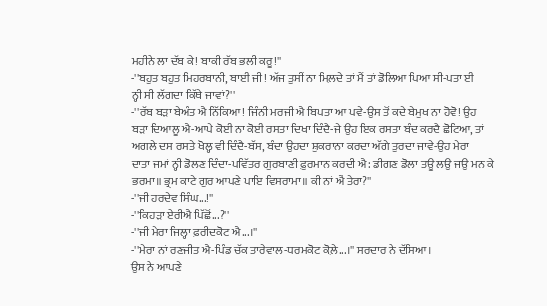ਮਹੀਨੇ ਲਾ ਦੱਬ ਕੇ! ਬਾਕੀ ਰੱਬ ਭਲੀ ਕਰੂ!''
-''ਬਹੁਤ ਬਹੁਤ ਮਿਹਰਬਾਨੀ, ਬਾਈ ਜੀ! ਅੱਜ ਤੁਸੀਂ ਨਾ ਮਿਲ਼ਦੇ ਤਾਂ ਮੈਂ ਤਾਂ ਡੋਲਿਆ ਪਿਆ ਸੀ-ਪਤਾ ਈ
ਨ੍ਹੀ ਸੀ ਲੱਗਦਾ ਕਿੱਥੇ ਜਾਵਾਂ?''
-''ਰੱਬ ਬੜਾ ਬੇਅੰਤ ਐ ਨਿੱਕਿਆ! ਜਿੰਨੀ ਮਰਜੀ ਐ ਬਿਪਤਾ ਆ ਪਵੇ-ਉਸ ਤੋਂ ਕਦੇ ਬੇਮੁਖ ਨਾ ਹੋਵੋ! ਉਹ
ਬੜਾ ਦਿਆਲੂ ਐ-ਆਪੇ ਕੋਈ ਨਾ ਕੋਈ ਰਸਤਾ ਦਿਖਾ ਦਿੰਦੈ-ਜੇ ਉਹ ਇਕ ਰਸਤਾ ਬੰਦ ਕਰਦੈ ਛੋਟਿਆ, ਤਾਂ
ਅਗਲੇ ਦਸ ਰਸਤੇ ਖੋਲ੍ਹ ਵੀ ਦਿੰਦੈ-ਬੱਸ, ਬੰਦਾ ਉਹਦਾ ਸ਼ੁਕਰਾਨਾ ਕਰਦਾ ਅੱਗੇ ਤੁਰਦਾ ਜਾਵੇ-ਉਹ ਮੇਰਾ
ਦਾਤਾ ਜਮਾਂ ਨ੍ਹੀ ਡੋਲਣ ਦਿੰਦਾ-ਪਵਿੱਤਰ ਗੁਰਬਾਣੀ ਫ਼ੁਰਮਾਨ ਕਰਦੀ ਐ: ਡੀਗਣ ਡੋਲਾ ਤਊ ਲਉ ਜਉ ਮਨ ਕੇ
ਭਰਮਾ॥ ਭ੍ਰਮ ਕਾਟੇ ਗੁਰ ਆਪਣੇ ਪਾਇ ਵਿਸਰਾਮਾ॥ ਕੀ ਨਾਂ ਐਂ ਤੇਰਾ?''
-''ਜੀ ਹਰਦੇਵ ਸਿੰਘ...!''
-''ਕਿਹੜਾ ਏਰੀਐ ਪਿੱਛੋਂ...?''
-''ਜੀ ਮੇਰਾ ਜਿਲ੍ਹਾ ਫ਼ਰੀਦਕੋਟ ਐ...।''
-''ਮੇਰਾ ਨਾਂ ਰਣਜੀਤ ਐ-ਪਿੰਡ ਚੱਕ ਤਾਰੇਵਾਲ-ਧਰਮਕੋਟ ਕੋਲ਼ੇ...।'' ਸਰਦਾਰ ਨੇ ਦੱਸਿਆ।
ਉਸ ਨੇ ਆਪਣੇ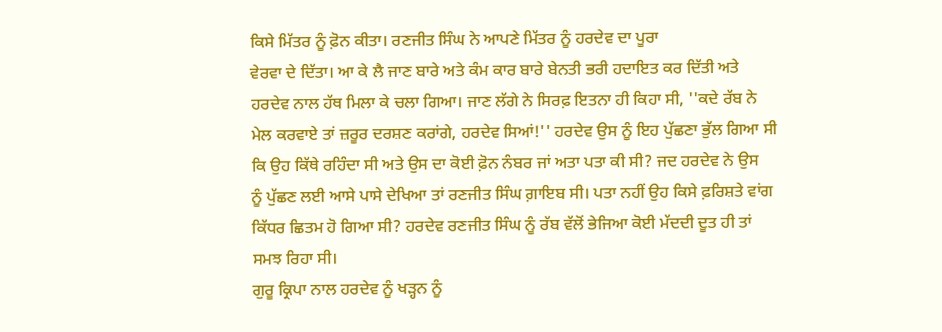ਕਿਸੇ ਮਿੱਤਰ ਨੂੰ ਫ਼ੋਨ ਕੀਤਾ। ਰਣਜੀਤ ਸਿੰਘ ਨੇ ਆਪਣੇ ਮਿੱਤਰ ਨੂੰ ਹਰਦੇਵ ਦਾ ਪੂਰਾ
ਵੇਰਵਾ ਦੇ ਦਿੱਤਾ। ਆ ਕੇ ਲੈ ਜਾਣ ਬਾਰੇ ਅਤੇ ਕੰਮ ਕਾਰ ਬਾਰੇ ਬੇਨਤੀ ਭਰੀ ਹਦਾਇਤ ਕਰ ਦਿੱਤੀ ਅਤੇ
ਹਰਦੇਵ ਨਾਲ ਹੱਥ ਮਿਲਾ ਕੇ ਚਲਾ ਗਿਆ। ਜਾਣ ਲੱਗੇ ਨੇ ਸਿਰਫ਼ ਇਤਨਾ ਹੀ ਕਿਹਾ ਸੀ, ''ਕਦੇ ਰੱਬ ਨੇ
ਮੇਲ ਕਰਵਾਏ ਤਾਂ ਜ਼ਰੂਰ ਦਰਸ਼ਣ ਕਰਾਂਗੇ, ਹਰਦੇਵ ਸਿਆਂ!'' ਹਰਦੇਵ ਉਸ ਨੂੰ ਇਹ ਪੁੱਛਣਾ ਭੁੱਲ ਗਿਆ ਸੀ
ਕਿ ਉਹ ਕਿੱਥੇ ਰਹਿੰਦਾ ਸੀ ਅਤੇ ਉਸ ਦਾ ਕੋਈ ਫ਼ੋਨ ਨੰਬਰ ਜਾਂ ਅਤਾ ਪਤਾ ਕੀ ਸੀ? ਜਦ ਹਰਦੇਵ ਨੇ ਉਸ
ਨੂੰ ਪੁੱਛਣ ਲਈ ਆਸੇ ਪਾਸੇ ਦੇਖਿਆ ਤਾਂ ਰਣਜੀਤ ਸਿੰਘ ਗ਼ਾਇਬ ਸੀ। ਪਤਾ ਨਹੀਂ ਉਹ ਕਿਸੇ ਫ਼ਰਿਸ਼ਤੇ ਵਾਂਗ
ਕਿੱਧਰ ਛਿਤਮ ਹੋ ਗਿਆ ਸੀ? ਹਰਦੇਵ ਰਣਜੀਤ ਸਿੰਘ ਨੂੰ ਰੱਬ ਵੱਲੋਂ ਭੇਜਿਆ ਕੋਈ ਮੱਦਦੀ ਦੂਤ ਹੀ ਤਾਂ
ਸਮਝ ਰਿਹਾ ਸੀ।
ਗੁਰੂ ਕ੍ਰਿਪਾ ਨਾਲ ਹਰਦੇਵ ਨੂੰ ਖੜ੍ਹਨ ਨੂੰ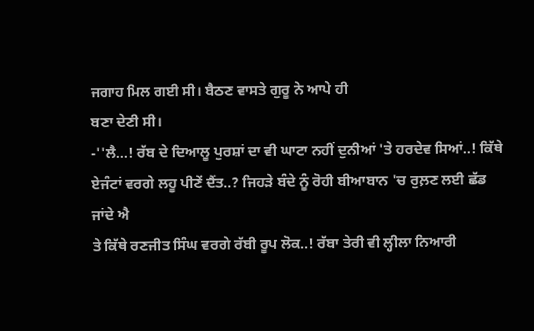ਜਗਾਹ ਮਿਲ ਗਈ ਸੀ। ਬੈਠਣ ਵਾਸਤੇ ਗੁਰੂ ਨੇ ਆਪੇ ਹੀ
ਬਣਾ ਦੇਣੀ ਸੀ।
-''ਲੈ...! ਰੱਬ ਦੇ ਦਿਆਲੂ ਪੁਰਸ਼ਾਂ ਦਾ ਵੀ ਘਾਟਾ ਨਹੀਂ ਦੁਨੀਆਂ 'ਤੇ ਹਰਦੇਵ ਸਿਆਂ..! ਕਿੱਥੇ
ਏਜੰਟਾਂ ਵਰਗੇ ਲਹੂ ਪੀਣੇਂ ਦੈਂਤ..? ਜਿਹੜੇ ਬੰਦੇ ਨੂੰ ਰੋਹੀ ਬੀਆਬਾਨ 'ਚ ਰੁਲ਼ਣ ਲਈ ਛੱਡ ਜਾਂਦੇ ਐ
ਤੇ ਕਿੱਥੇ ਰਣਜੀਤ ਸਿੰਘ ਵਰਗੇ ਰੱਬੀ ਰੂਪ ਲੋਕ..! ਰੱਬਾ ਤੇਰੀ ਵੀ ਲ੍ਹੀਲਾ ਨਿਆਰੀ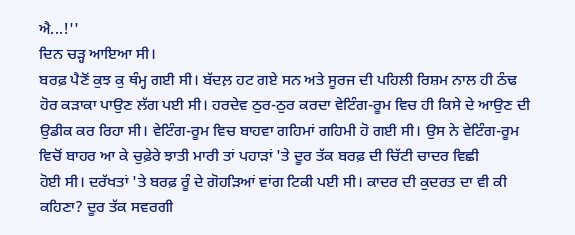ਐ...!''
ਦਿਨ ਚੜ੍ਹ ਆਇਆ ਸੀ।
ਬਰਫ਼ ਪੈਣੋਂ ਕੁਝ ਕੁ ਥੰਮ੍ਹ ਗਈ ਸੀ। ਬੱਦਲ਼ ਹਟ ਗਏ ਸਨ ਅਤੇ ਸੂਰਜ ਦੀ ਪਹਿਲੀ ਰਿਸ਼ਮ ਨਾਲ ਹੀ ਠੰਢ
ਹੋਰ ਕੜਾਕਾ ਪਾਉਣ ਲੱਗ ਪਈ ਸੀ। ਹਰਦੇਵ ਠੁਰ-ਠੁਰ ਕਰਦਾ ਵੇਟਿੰਗ-ਰੂਮ ਵਿਚ ਹੀ ਕਿਸੇ ਦੇ ਆਉਣ ਦੀ
ਉਡੀਕ ਕਰ ਰਿਹਾ ਸੀ। ਵੇਟਿੰਗ-ਰੂਮ ਵਿਚ ਬਾਹਵਾ ਗਹਿਮਾਂ ਗਹਿਮੀ ਹੋ ਗਈ ਸੀ। ਉਸ ਨੇ ਵੇਟਿੰਗ-ਰੂਮ
ਵਿਚੋਂ ਬਾਹਰ ਆ ਕੇ ਚੁਫ਼ੇਰੇ ਝਾਤੀ ਮਾਰੀ ਤਾਂ ਪਹਾੜਾਂ 'ਤੇ ਦੂਰ ਤੱਕ ਬਰਫ਼ ਦੀ ਚਿੱਟੀ ਚਾਦਰ ਵਿਛੀ
ਹੋਈ ਸੀ। ਦਰੱਖਤਾਂ 'ਤੇ ਬਰਫ਼ ਰੂੰ ਦੇ ਗੋਹੜਿਆਂ ਵਾਂਗ ਟਿਕੀ ਪਈ ਸੀ। ਕਾਦਰ ਦੀ ਕੁਦਰਤ ਦਾ ਵੀ ਕੀ
ਕਹਿਣਾ? ਦੂਰ ਤੱਕ ਸਵਰਗੀ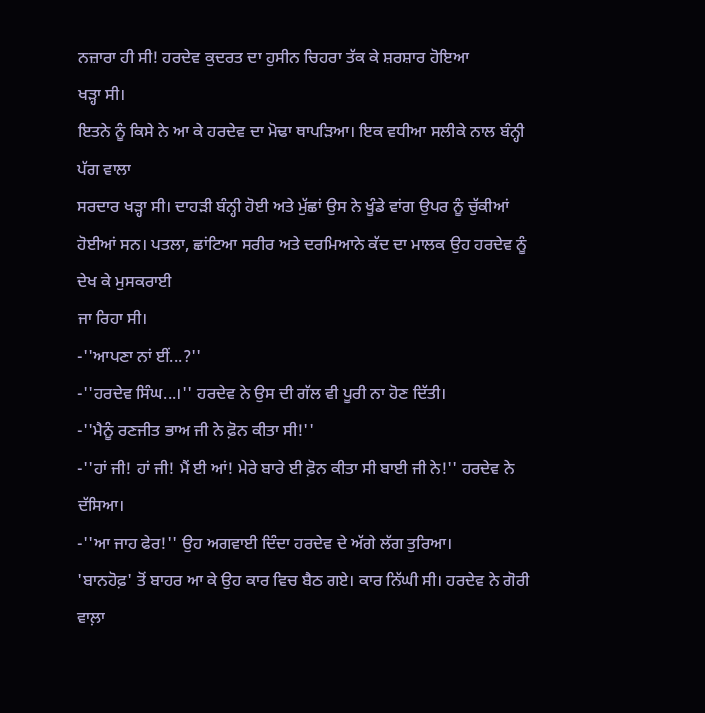ਨਜ਼ਾਰਾ ਹੀ ਸੀ! ਹਰਦੇਵ ਕੁਦਰਤ ਦਾ ਹੁਸੀਨ ਚਿਹਰਾ ਤੱਕ ਕੇ ਸ਼ਰਸ਼ਾਰ ਹੋਇਆ
ਖੜ੍ਹਾ ਸੀ।
ਇਤਨੇ ਨੂੰ ਕਿਸੇ ਨੇ ਆ ਕੇ ਹਰਦੇਵ ਦਾ ਮੋਢਾ ਥਾਪੜਿਆ। ਇਕ ਵਧੀਆ ਸਲੀਕੇ ਨਾਲ ਬੰਨ੍ਹੀ ਪੱਗ ਵਾਲਾ
ਸਰਦਾਰ ਖੜ੍ਹਾ ਸੀ। ਦਾਹੜੀ ਬੰਨ੍ਹੀ ਹੋਈ ਅਤੇ ਮੁੱਛਾਂ ਉਸ ਨੇ ਖੂੰਡੇ ਵਾਂਗ ਉਪਰ ਨੂੰ ਚੁੱਕੀਆਂ
ਹੋਈਆਂ ਸਨ। ਪਤਲਾ, ਛਾਂਟਿਆ ਸਰੀਰ ਅਤੇ ਦਰਮਿਆਨੇ ਕੱਦ ਦਾ ਮਾਲਕ ਉਹ ਹਰਦੇਵ ਨੂੰ ਦੇਖ ਕੇ ਮੁਸਕਰਾਈ
ਜਾ ਰਿਹਾ ਸੀ।
-''ਆਪਣਾ ਨਾਂ ਈਂ...?''
-''ਹਰਦੇਵ ਸਿੰਘ...।'' ਹਰਦੇਵ ਨੇ ਉਸ ਦੀ ਗੱਲ ਵੀ ਪੂਰੀ ਨਾ ਹੋਣ ਦਿੱਤੀ।
-''ਮੈਨੂੰ ਰਣਜੀਤ ਭਾਅ ਜੀ ਨੇ ਫ਼ੋਨ ਕੀਤਾ ਸੀ!''
-''ਹਾਂ ਜੀ! ਹਾਂ ਜੀ! ਮੈਂ ਈ ਆਂ! ਮੇਰੇ ਬਾਰੇ ਈ ਫ਼ੋਨ ਕੀਤਾ ਸੀ ਬਾਈ ਜੀ ਨੇ!'' ਹਰਦੇਵ ਨੇ
ਦੱਸਿਆ।
-''ਆ ਜਾਹ ਫੇਰ!'' ਉਹ ਅਗਵਾਈ ਦਿੰਦਾ ਹਰਦੇਵ ਦੇ ਅੱਗੇ ਲੱਗ ਤੁਰਿਆ।
'ਬਾਨਹੋਫ਼' ਤੋਂ ਬਾਹਰ ਆ ਕੇ ਉਹ ਕਾਰ ਵਿਚ ਬੈਠ ਗਏ। ਕਾਰ ਨਿੱਘੀ ਸੀ। ਹਰਦੇਵ ਨੇ ਗੋਰੀ ਵਾਲ਼ਾ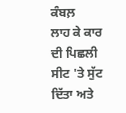ਕੰਬਲ਼
ਲਾਹ ਕੇ ਕਾਰ ਦੀ ਪਿਛਲੀ ਸੀਟ 'ਤੇ ਸੁੱਟ ਦਿੱਤਾ ਅਤੇ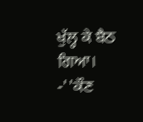ਖੁੱਲ੍ਹ ਕੇ ਬੈਠ ਗਿਆ।
-''ਕੌਣ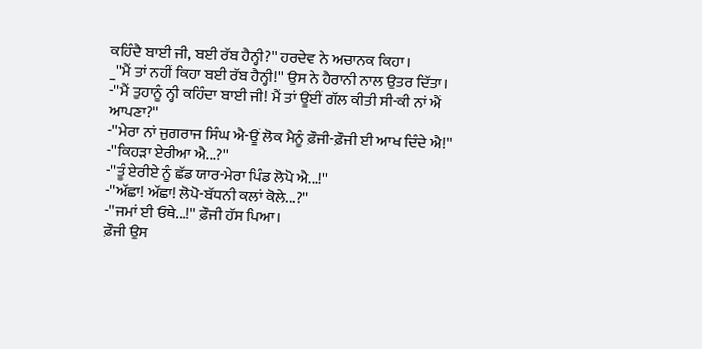ਕਹਿੰਦੈ ਬਾਈ ਜੀ, ਬਈ ਰੱਬ ਹੈਨ੍ਹੀ?'' ਹਰਦੇਵ ਨੇ ਅਚਾਨਕ ਕਿਹਾ।
_''ਮੈਂ ਤਾਂ ਨਹੀਂ ਕਿਹਾ ਬਈ ਰੱਬ ਹੈਨ੍ਹੀ!'' ਉਸ ਨੇ ਹੈਰਾਨੀ ਨਾਲ ਉਤਰ ਦਿੱਤਾ।
-''ਮੈਂ ਤੁਹਾਨੂੰ ਨ੍ਹੀ ਕਹਿੰਦਾ ਬਾਈ ਜੀ! ਮੈਂ ਤਾਂ ਊਂਈਂ ਗੱਲ ਕੀਤੀ ਸੀ-ਕੀ ਨਾਂ ਐਂ ਆਪਣਾ?''
-''ਮੇਰਾ ਨਾਂ ਜੁਗਰਾਜ ਸਿੰਘ ਐ-ਊਂ ਲੋਕ ਮੈਨੂੰ ਫ਼ੌਜੀ-ਫ਼ੌਜੀ ਈ ਆਖ ਦਿੰਦੇ ਐ!''
-''ਕਿਹੜਾ ਏਰੀਆ ਐ...?''
-''ਤੂੰ ਏਰੀਏ ਨੂੰ ਛੱਡ ਯਾਰ-ਮੇਰਾ ਪਿੰਡ ਲੋਪੋ ਐ...!''
-''ਅੱਛਾ! ਅੱਛਾ! ਲੋਪੋ-ਬੱਧਨੀ ਕਲਾਂ ਕੋਲੇ...?''
-''ਜਮਾਂ ਈ ਓਥੇ...!'' ਫ਼ੌਜੀ ਹੱਸ ਪਿਆ।
ਫ਼ੌਜੀ ਉਸ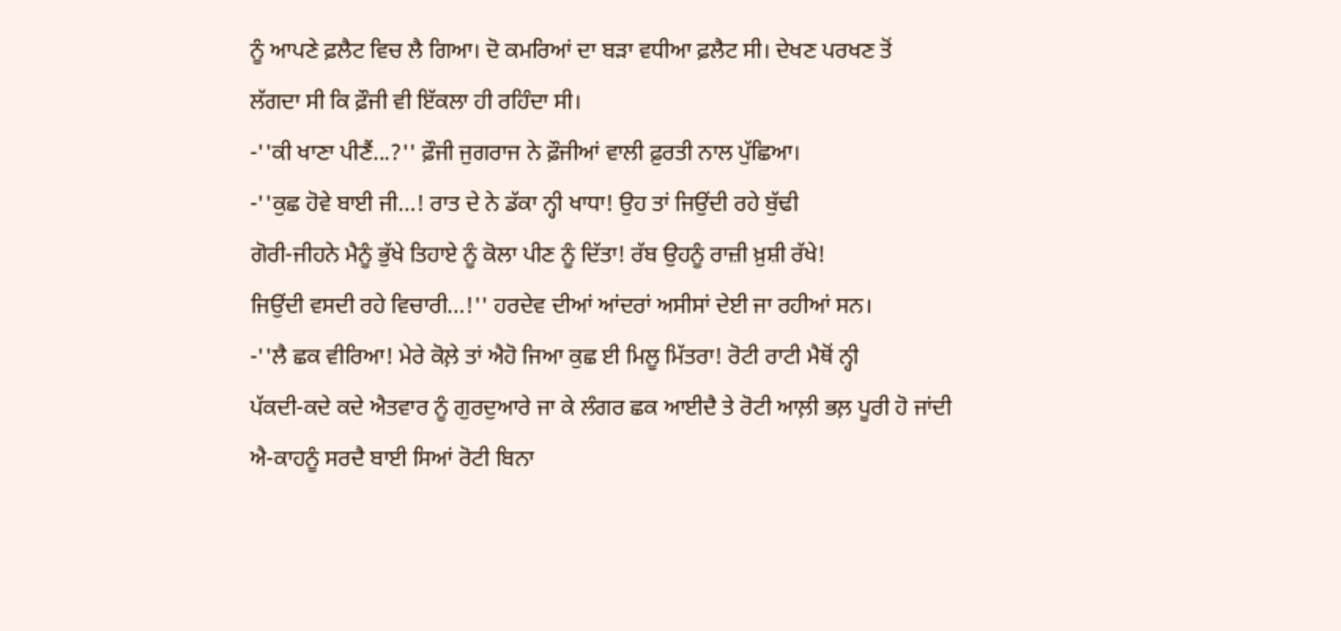ਨੂੰ ਆਪਣੇ ਫ਼ਲੈਟ ਵਿਚ ਲੈ ਗਿਆ। ਦੋ ਕਮਰਿਆਂ ਦਾ ਬੜਾ ਵਧੀਆ ਫ਼ਲੈਟ ਸੀ। ਦੇਖਣ ਪਰਖਣ ਤੋਂ
ਲੱਗਦਾ ਸੀ ਕਿ ਫ਼ੌਜੀ ਵੀ ਇੱਕਲਾ ਹੀ ਰਹਿੰਦਾ ਸੀ।
-''ਕੀ ਖਾਣਾ ਪੀਣੈਂ...?'' ਫ਼ੌਜੀ ਜੁਗਰਾਜ ਨੇ ਫ਼ੌਜੀਆਂ ਵਾਲੀ ਫ਼ੁਰਤੀ ਨਾਲ ਪੁੱਛਿਆ।
-''ਕੁਛ ਹੋਵੇ ਬਾਈ ਜੀ...! ਰਾਤ ਦੇ ਨੇ ਡੱਕਾ ਨ੍ਹੀ ਖਾਧਾ! ਉਹ ਤਾਂ ਜਿਉਂਦੀ ਰਹੇ ਬੁੱਢੀ
ਗੋਰੀ-ਜੀਹਨੇ ਮੈਨੂੰ ਭੁੱਖੇ ਤਿਹਾਏ ਨੂੰ ਕੋਲਾ ਪੀਣ ਨੂੰ ਦਿੱਤਾ! ਰੱਬ ਉਹਨੂੰ ਰਾਜ਼ੀ ਖ਼ੁਸ਼ੀ ਰੱਖੇ!
ਜਿਉਂਦੀ ਵਸਦੀ ਰਹੇ ਵਿਚਾਰੀ...!'' ਹਰਦੇਵ ਦੀਆਂ ਆਂਦਰਾਂ ਅਸੀਸਾਂ ਦੇਈ ਜਾ ਰਹੀਆਂ ਸਨ।
-''ਲੈ ਛਕ ਵੀਰਿਆ! ਮੇਰੇ ਕੋਲ਼ੇ ਤਾਂ ਐਹੋ ਜਿਆ ਕੁਛ ਈ ਮਿਲੂ ਮਿੱਤਰਾ! ਰੋਟੀ ਰਾਟੀ ਮੈਥੋਂ ਨ੍ਹੀ
ਪੱਕਦੀ-ਕਦੇ ਕਦੇ ਐਤਵਾਰ ਨੂੰ ਗੁਰਦੁਆਰੇ ਜਾ ਕੇ ਲੰਗਰ ਛਕ ਆਈਦੈ ਤੇ ਰੋਟੀ ਆਲ਼ੀ ਭਲ਼ ਪੂਰੀ ਹੋ ਜਾਂਦੀ
ਐ-ਕਾਹਨੂੰ ਸਰਦੈ ਬਾਈ ਸਿਆਂ ਰੋਟੀ ਬਿਨਾ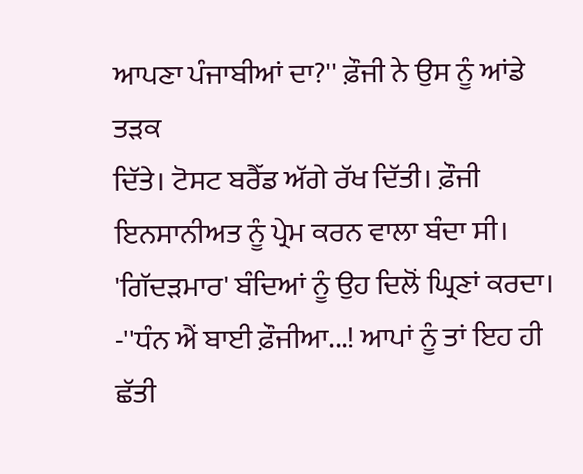ਆਪਣਾ ਪੰਜਾਬੀਆਂ ਦਾ?'' ਫ਼ੌਜੀ ਨੇ ਉਸ ਨੂੰ ਆਂਡੇ ਤੜਕ
ਦਿੱਤੇ। ਟੋਸਟ ਬਰੈੱਡ ਅੱਗੇ ਰੱਖ ਦਿੱਤੀ। ਫ਼ੌਜੀ ਇਨਸਾਨੀਅਤ ਨੂੰ ਪ੍ਰੇਮ ਕਰਨ ਵਾਲਾ ਬੰਦਾ ਸੀ।
'ਗਿੱਦੜਮਾਰ' ਬੰਦਿਆਂ ਨੂੰ ਉਹ ਦਿਲੋਂ ਘ੍ਰਿਣਾਂ ਕਰਦਾ।
-''ਧੰਨ ਐਂ ਬਾਈ ਫ਼ੌਜੀਆ...! ਆਪਾਂ ਨੂੰ ਤਾਂ ਇਹ ਹੀ ਛੱਤੀ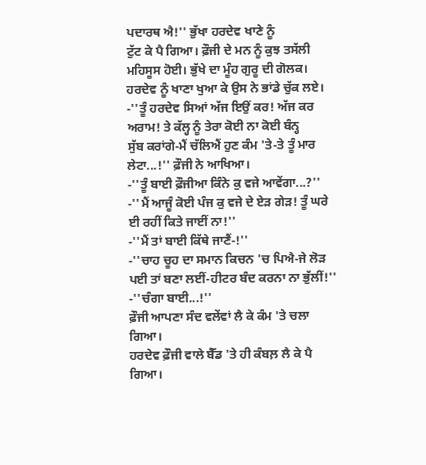ਪਦਾਰਥ ਐ!'' ਭੁੱਖਾ ਹਰਦੇਵ ਖਾਣੇ ਨੂੰ
ਟੁੱਟ ਕੇ ਪੈ ਗਿਆ। ਫ਼ੌਜੀ ਦੇ ਮਨ ਨੂੰ ਕੁਝ ਤਸੱਲੀ ਮਹਿਸੂਸ ਹੋਈ। ਭੁੱਖੇ ਦਾ ਮੂੰਹ ਗੁਰੂ ਦੀ ਗੋਲਕ।
ਹਰਦੇਵ ਨੂੰ ਖਾਣਾ ਖੁਆ ਕੇ ਉਸ ਨੇ ਭਾਂਡੇ ਚੁੱਕ ਲਏ।
-''ਤੂੰ ਹਰਦੇਵ ਸਿਆਂ ਅੱਜ ਇਉਂ ਕਰ! ਅੱਜ ਕਰ ਅਰਾਮ! ਤੇ ਕੱਲ੍ਹ ਨੂੰ ਤੇਰਾ ਕੋਈ ਨਾ ਕੋਈ ਬੰਨ੍ਹ
ਸੁੱਬ ਕਰਾਂਗੇ-ਮੈਂ ਚੱਲਿਐਂ ਹੁਣ ਕੰਮ 'ਤੇ-ਤੇ ਤੂੰ ਮਾਰ ਲੇਟਾ...!'' ਫ਼ੌਜੀ ਨੇ ਆਖਿਆ।
-''ਤੂੰ ਬਾਈ ਫ਼ੌਜੀਆ ਕਿੰਨੇ ਕੁ ਵਜੇ ਆਵੇਂਗਾ...?''
-''ਮੈਂ ਆਜੂੰ ਕੋਈ ਪੰਜ ਕੁ ਵਜੇ ਦੇ ਏੜ ਗੇੜ! ਤੂੰ ਘਰੇ ਈ ਰਹੀਂ ਕਿਤੇ ਜਾਈਂ ਨਾ!''
-''ਮੈਂ ਤਾਂ ਬਾਈ ਕਿੱਥੇ ਜਾਣੈਂ-!''
-''ਚਾਹ ਚੂਹ ਦਾ ਸਮਾਨ ਕਿਚਨ 'ਚ ਪਿਐ-ਜੇ ਲੋੜ ਪਈ ਤਾਂ ਬਣਾ ਲਈਂ-ਹੀਟਰ ਬੰਦ ਕਰਨਾ ਨਾ ਭੁੱਲੀਂ!''
-''ਚੰਗਾ ਬਾਈ...!''
ਫ਼ੌਜੀ ਆਪਣਾ ਸੰਦ ਵਲੇਂਵਾਂ ਲੈ ਕੇ ਕੰਮ 'ਤੇ ਚਲਾ ਗਿਆ।
ਹਰਦੇਵ ਫ਼ੌਜੀ ਵਾਲੇ ਬੈੱਡ 'ਤੇ ਹੀ ਕੰਬਲ਼ ਲੈ ਕੇ ਪੈ ਗਿਆ।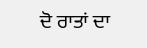ਦੋ ਰਾਤਾਂ ਦਾ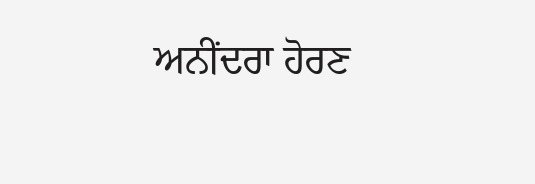ਅਨੀਂਦਰਾ ਹੋਰਣ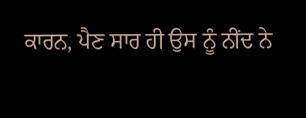ਕਾਰਨ, ਪੈਣ ਸਾਰ ਹੀ ਉਸ ਨੂੰ ਨੀਂਦ ਨੇ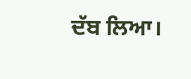ਦੱਬ ਲਿਆ।